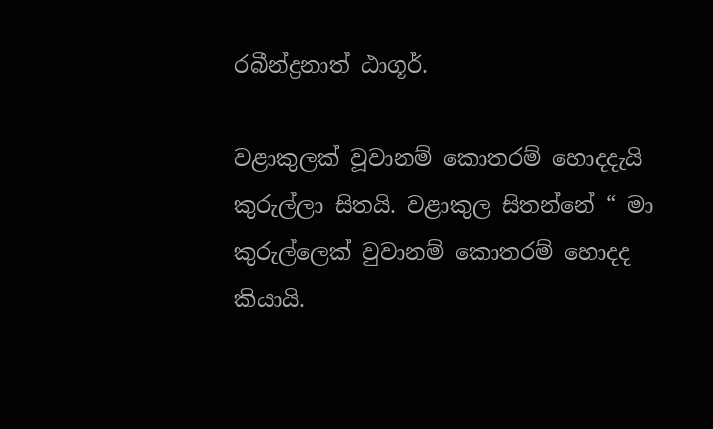රබීන්ද්‍රනාත් ඨාගූර්.

වළාකුලක් වූවානම් කොතරම් හොදදැයි කුරුල්ලා සිතයි. වළාකුල සිතන්නේ “ මා කුරුල්ලෙක් වුවානම් කොතරම් හොදද කියායි.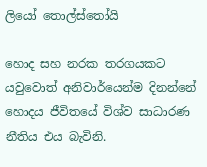ලියෝ තොල්ස්තෝයි

හොද සහ නරක තරගයකට යවුවොත් අනිවාර්යෙන්ම දිනන්නේ හොදය ජීවිතයේ විශ්ව සාධාරණ නීතිය එය බැවිනි.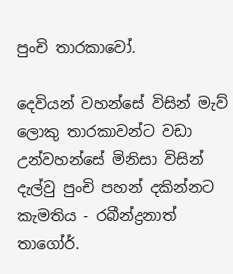පුංචි තාරකාවෝ.

දෙවියන් වහන්සේ විසින් මැව් ලොකු තාරකාවන්ට වඩා උන්වහන්සේ මිනිසා විසින් දැල්වු පුංචි පහන් දකින්නට කැමතිය - රබීන්ද්‍රනාත් තාගෝර්.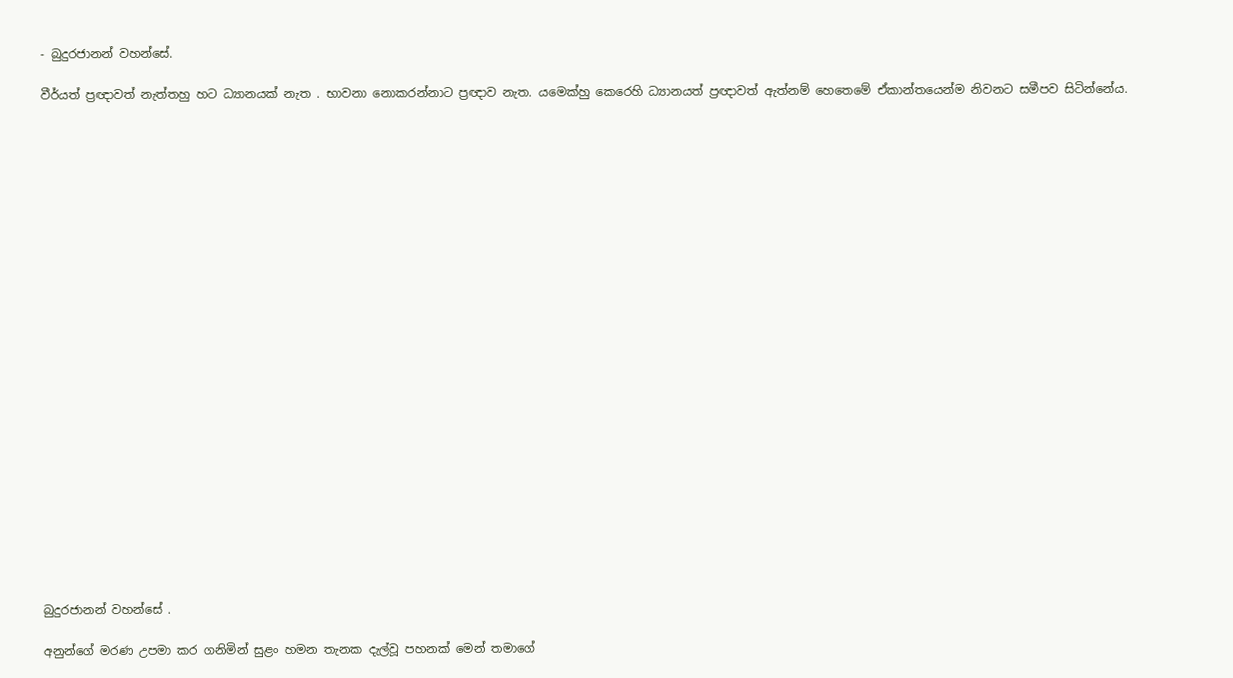- බුදුරජානන් වහන්සේ.

වීර්යත් ප්‍රඥාවත් නැත්තහු හට ධ්‍යානයක් නැත . භාවනා නොකරන්නාට ප්‍රඥාව නැත. යමෙක්හු කෙරෙහි ධ්‍යානයත් ප්‍රඥාවත් ඇත්නම් හෙතෙමේ ඒකාන්තයෙන්ම නිවනට සමීපව සිටින්නේය.
























බුදුරජානන් වහන්සේ .

අනුන්ගේ මරණ උපමා කර ගනිමින් සුළං හමන තැනක දැල්වූ පහනක් මෙන් තමාගේ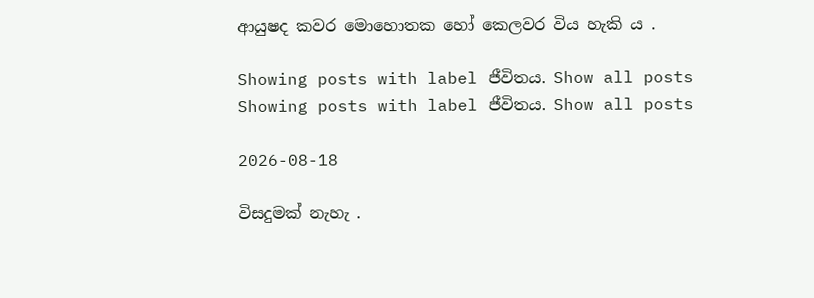ආයුෂද කවර මොහොතක හෝ කෙලවර විය හැකි ය .

Showing posts with label ජීවිතය. Show all posts
Showing posts with label ජීවිතය. Show all posts

2026-08-18

විසදුමක් නැහැ .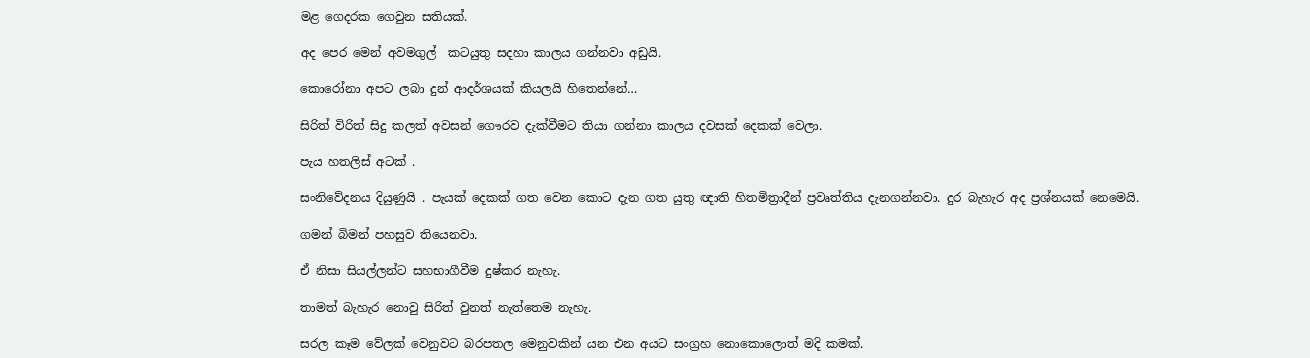මළ ගෙදරක ගෙවුන සතියක්.

අද පෙර මෙන් අවමගුල්  කටයුතු සදහා කාලය ගන්නවා අඩුයි.

කොරෝනා අපට ලබා දුන් ආදර්ශයක් කියලයි හිතෙන්නේ…

සිරිත් විරිත් සිදු කලත් අවසන් ගෞරව දැක්වීමට තියා ගන්නා කාලය දවසක් දෙකක් වෙලා.

පැය හතලිස් අටක් .

සංනිවේදනය දියුණුයි . පැයක් දෙකක් ගත වෙන කොට දැන ගත යුතු ඥාති හිතමිත්‍රාදීන් ප්‍රවෘත්තිය දැනගන්නවා. දුර බැහැර අද ප්‍රශ්නයක් නෙමෙයි.

ගමන් බිමන් පහසුව තියෙනවා.

ඒ නිසා සියල්ලන්ට සහභාගීවීම දුෂ්කර නැහැ.

තාමත් බැහැර නොවු සිරිත් වුනත් නැත්තෙම නැහැ.

සරල කෑම වේලක් වෙනුවට බරපතල මෙනුවකින් යන එන අයට සංග්‍රහ නොකොලොත් මදි කමක්.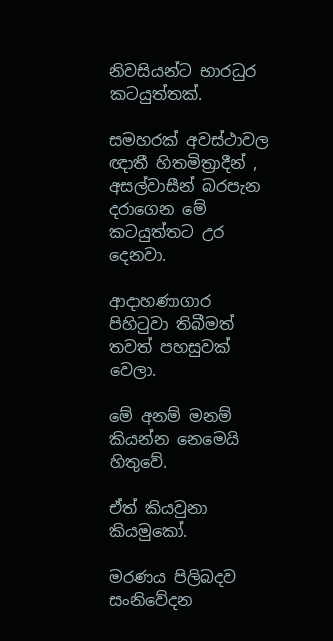නිවසියන්ට භාරධුර කටයුත්තක්.

සමහරක් අවස්ථාවල ඥාතී හිතමිත්‍රාදීන් , අසල්වාසීන් බරපැන දරාගෙන මේ කටයුත්තට උර දෙනවා.

ආදාහණාගාර පිහිටුවා තිබීමත් තවත් පහසුවක් වෙලා.

මේ අනම් මනම් කියන්න නෙමෙයි හිතුවේ.

ඒත් කියවුනා කියමුකෝ.

මරණය පිලිබදව සංනිවේදන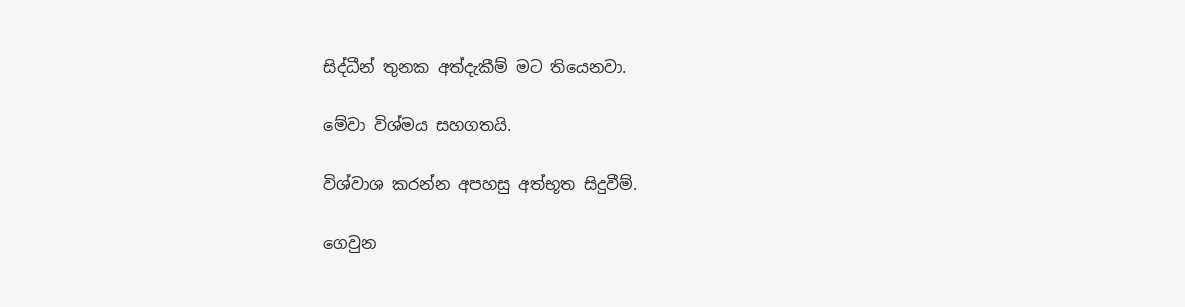සිද්ධීන් තුනක අත්දැකීම් මට තියෙනවා.

මේවා විශ්මය සහගතයි.

විශ්වාශ කරන්න අපහසු අත්භූත සිදුවීම්.

ගෙවුන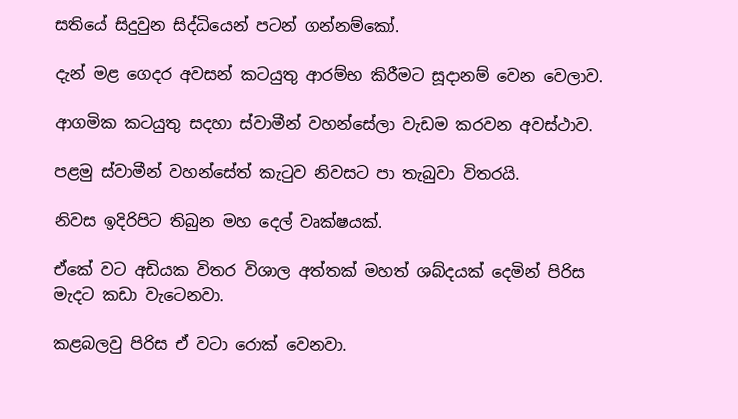සතියේ සිදුවුන සිද්ධියෙන් පටන් ගන්නම්කෝ.

දැන් මළ ගෙදර අවසන් කටයුතු ආරම්භ කිරීමට සූදානම් වෙන වෙලාව.

ආගමික කටයුතු සදහා ස්වාමීන් වහන්සේලා වැඩම කරවන අවස්ථාව.

පළමු ස්වාමීන් වහන්සේත් කැටුව නිවසට පා තැබුවා විතරයි.

නිවස ඉදිරිපිට තිබුන මහ දෙල් වෘක්ෂයක්.

ඒකේ වට අඩියක විතර විශාල අත්තක් මහත් ශබ්දයක් දෙමින් පිරිස මැදට කඩා වැටෙනවා.

කළබලවු පිරිස ඒ වටා රොක් වෙනවා.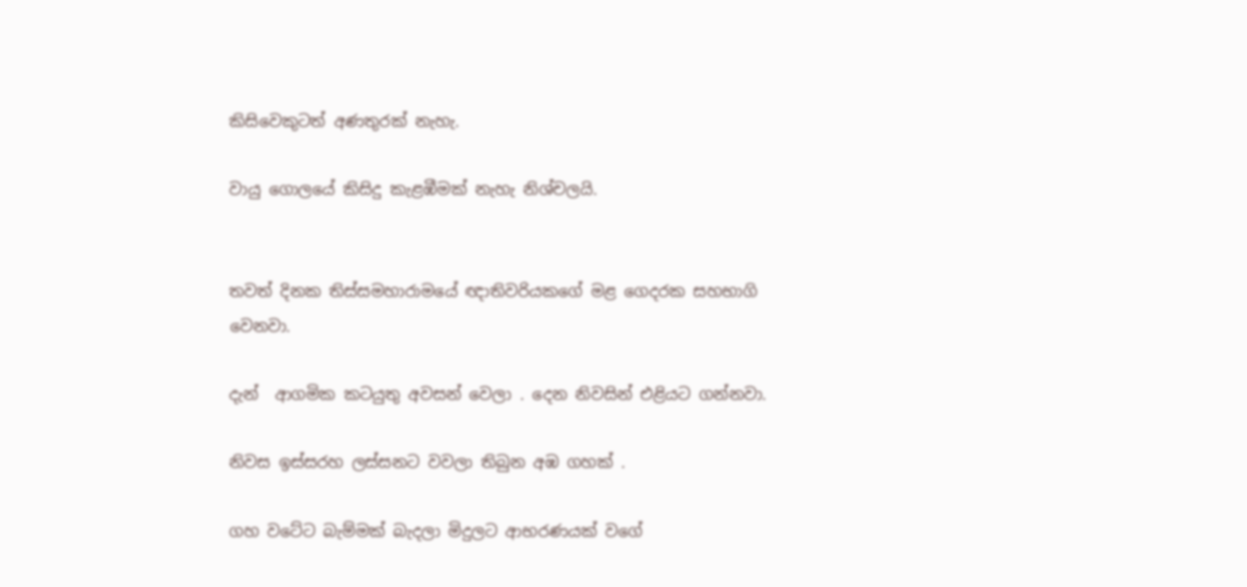කිසිවෙකුටත් අණතුරක් නැහැ.

වායු ගොලයේ කිසිදු කැළඹීමක් නැහැ නිශ්චලයි.


තවත් දිනක තිස්සමහාරාමයේ ඥාතිවරියකගේ මළ ගෙදරක සහභාගි වෙනවා.

දැන්  ආගමික කටයුතු අවසන් වෙලා . දෙන නිවසින් එළියට ගන්නවා.

නිවස ඉස්සරහ ලස්සනට වවලා තිබුන අඹ ගහක් .

ගහ වටේට බැම්මක් බැදලා මිදුලට ආභරණයක් වගේ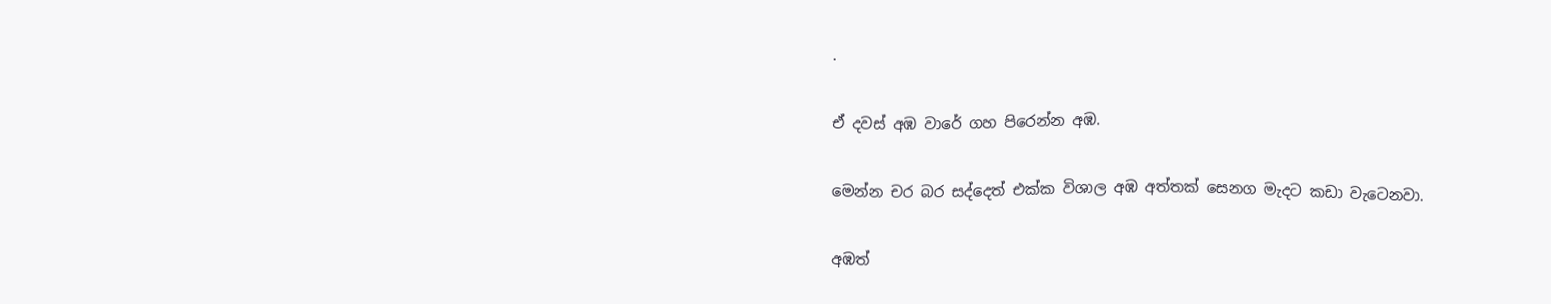.

ඒ දවස් අඹ වාරේ ගහ පිරෙන්න අඹ.

මෙන්න චර බර සද්දෙත් එක්ක විශාල අඹ අත්තක් සෙනග මැදට කඩා වැටෙනවා.

අඹත්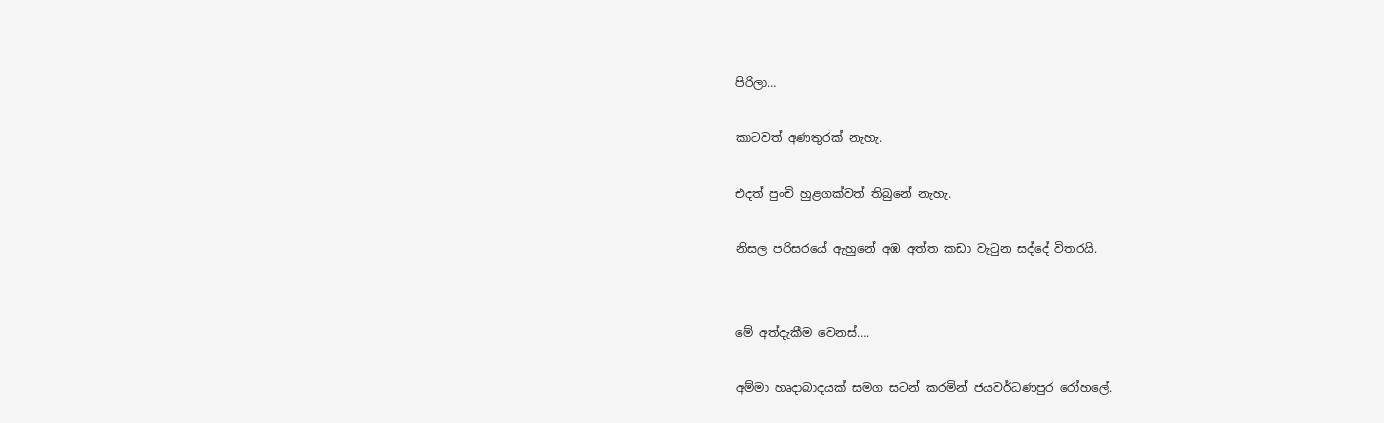පිරිලා…

කාටවත් අණතුරක් නැහැ.

එදත් පුංචි හුළගක්වත් තිබුනේ නැහැ.

නිසල පරිසරයේ ඇහුනේ අඹ අත්ත කඩා වැටුන සද්දේ විතරයි.


මේ අත්දැකීම වෙනස්….

අම්මා හෘදාබාදයක් සමග සටන් කරමින් ජයවර්ධණපුර රෝහලේ.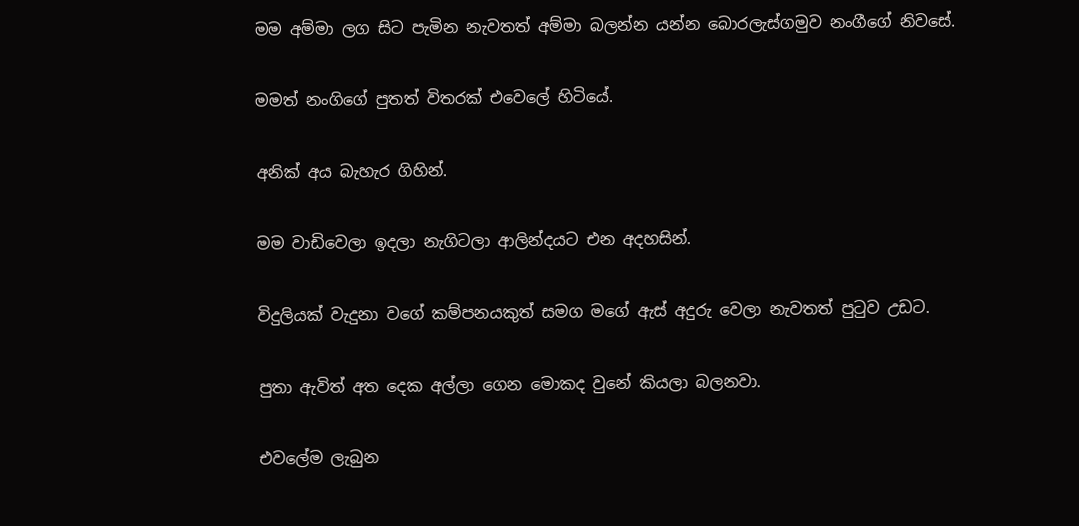මම අම්මා ලග සිට පැමින නැවතත් අම්මා බලන්න යන්න බොරලැස්ගමුව නංගීගේ නිවසේ.

මමත් නංගිගේ පුතත් විතරක් එවෙලේ හිටියේ.

අනික් අය බැහැර ගිහින්.

මම වාඩිවෙලා ඉදලා නැගිටලා ආලින්දයට එන අදහසින්.

විදුලියක් වැදුනා වගේ කම්පනයකුත් සමග මගේ ඇස් අදුරු වෙලා නැවතත් පුටුව උඩට.

පුතා ඇවිත් අත දෙක අල්ලා ගෙන මොකද වුනේ කියලා බලනවා.

එවලේම ලැබුන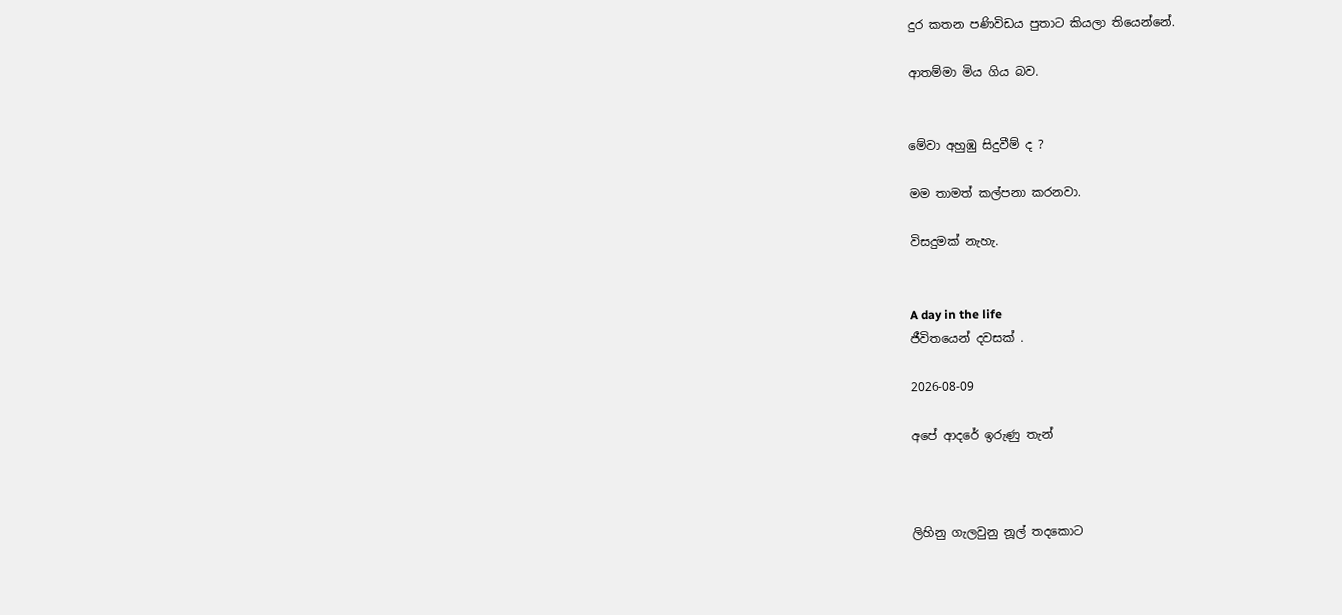දුර කතන පණිවිඩය පුතාට කියලා තියෙන්නේ.

ආතම්මා මිය ගිය බව.


මේවා අහුඹු සිදුවීම් ද ?

මම තාමත් කල්පනා කරනවා.

විසදුමක් නැහැ.


A day in the life
ජීවිතයෙන් දවසක් .

2026-08-09

අපේ ආදරේ ඉරුණු තැන්



ලිහිනු ගැලවුනු නූල් තදකොට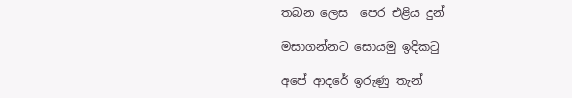තබන ලෙස  පෙර එළිය දුන්

මසාගන්නට සොයමු ඉදිකටු

අපේ ආදරේ ඉරුණු තැන්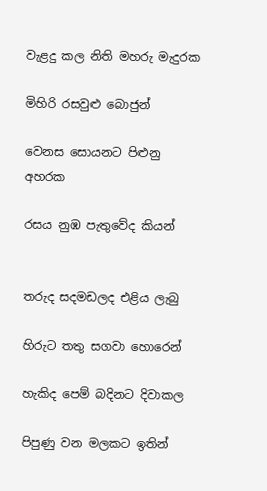වැළදු කල නිති මහරු මැදුරක

මිහිරි රසවුළු බොජුන්

වෙනස සොයනට පිළුනු අහරක

රසය නුඹ පැතුවේද කියන්


තරුද සදමඩලද එළිය ලැබු

හිරුට තතු සගවා හොරෙන්

හැකිද පෙම් බදිනට දිවාකල

පිපුණු වන මලකට ඉතින්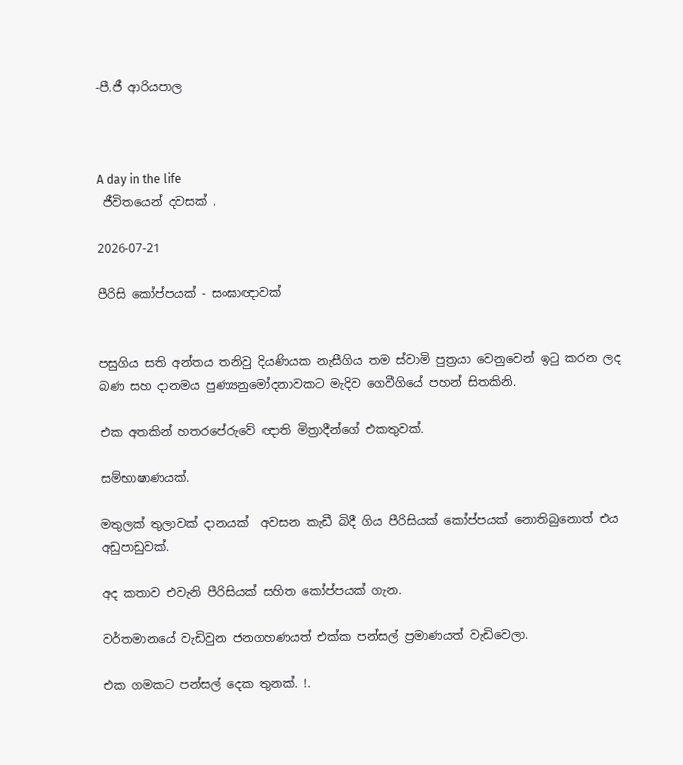-පී.ජී ආරියපාල



A day in the life
 ජීවිතයෙන් දවසක් .

2026-07-21

පීරිසි කෝප්පයක් - සංඝාඥාවක්


පසුගිය සති අන්තය තනිවු දියණියක නැසීගිය තම ස්වාමි පුත්‍රයා වෙනුවෙන් ඉටු කරන ලද බණ සහ දානමය පුණ්‍යනුමෝදනාවකට මැදිව ගෙවීගියේ පහන් සිතකිනි.

එක අතකින් හතරපේරුවේ ඥාති මිත්‍රාදීන්ගේ එකතුවක්.

සම්භාෂාණයක්.

මතුලක් තුලාවක් දානයක්  අවසන කැඩී බිදී ගිය පීරිසියක් කෝප්පයක් නොතිබුනොත් එය අඩුපාඩුවක්.

අද කතාව එවැනි පීරිසියක් සහිත කෝප්පයක් ගැන.

වර්තමානයේ වැඩිවුන ජනගහණයත් එක්ක පන්සල් ප්‍රමාණයත් වැඩිවෙලා.

එක ගමකට පන්සල් දෙක තුනක්. !.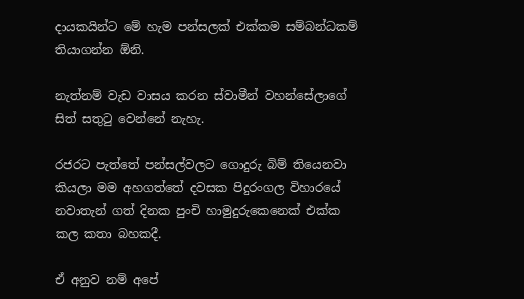දායකයින්ට මේ හැම පන්සලක් එක්කම සම්බන්ධකම් තියාගන්න ඕනි.

නැත්නම් වැඩ වාසය කරන ස්වාමීන් වහන්සේලාගේ සිත් සතුටු වෙන්නේ නැහැ.

රජරට පැත්තේ පන්සල්වලට ගොදුරු බිම් තියෙනවා කියලා මම අහගත්තේ දවසක පිදුරංගල විහාරයේ නවාතැන් ගත් දිනක පුංචි හාමුදුරුකෙනෙක් එක්ක කල කතා බහකදී.

ඒ අනුව නම් අපේ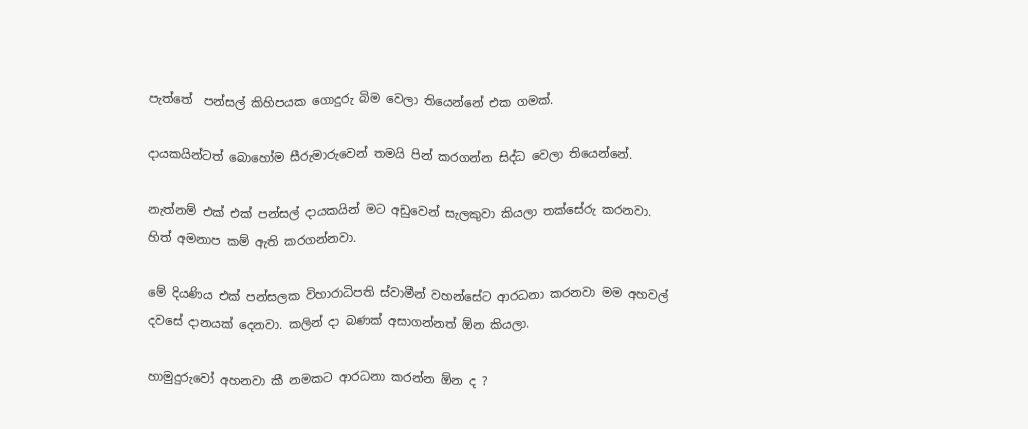පැත්තේ  පන්සල් කිහිපයක ගොදුරු බිම වෙලා තියෙන්නේ එක ගමක්.

දායකයින්ටත් බොහෝම සීරුමාරුවෙන් තමයි පින් කරගන්න සිද්ධ වෙලා තියෙන්නේ.

නැත්නම් එක් එක් පන්සල් දායකයින් මට අඩුවෙන් සැලකුවා කියලා තක්සේරු කරනවා. හිත් අමනාප කම් ඇති කරගන්නවා.

මේ දියණිය එක් පන්සලක විහාරාධිපති ස්වාමීන් වහන්සේට ආරධනා කරනවා මම අහවල් දවසේ දානයක් දෙනවා. කලින් දා බණක් අසාගන්නත් ඕන කියලා.

හාමුදුරුවෝ අහනවා කී නමකට ආරධනා කරන්න ඕන ද ?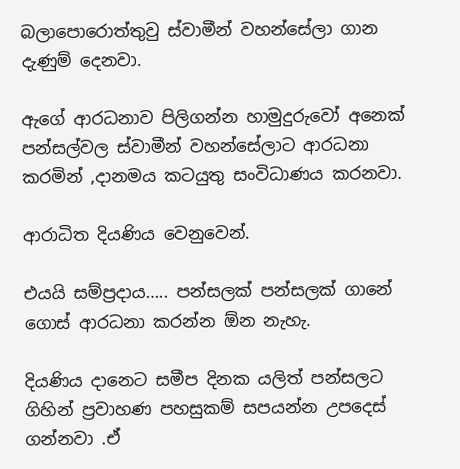බලාපොරොත්තුවු ස්වාමීන් වහන්සේලා ගාන දැණුම් දෙනවා.

ඇගේ ආරධනාව පිලිගන්න හාමුදුරුවෝ අනෙක් පන්සල්වල ස්වාමීන් වහන්සේලාට ආරධනා කරමින් ,දානමය කටයුතු සංවිධාණය කරනවා.

ආරාධිත දියණිය වෙනුවෙන්.

එයයි සම්ප්‍රදාය….. පන්සලක් පන්සලක් ගානේ ගොස් ආරධනා කරන්න ඕන නැහැ.

දියණිය දානෙට සමීප දිනක යලිත් පන්සලට ගිහින් ප්‍රවාහණ පහසුකම් සපයන්න උපදෙස් ගන්නවා .ඒ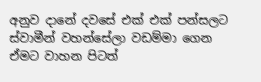අනුව දානේ දවසේ එක් එක් පන්සලට ස්වාමීන් වහන්සේලා වඩම්මා ගෙන ඒමට වාහන පිටත්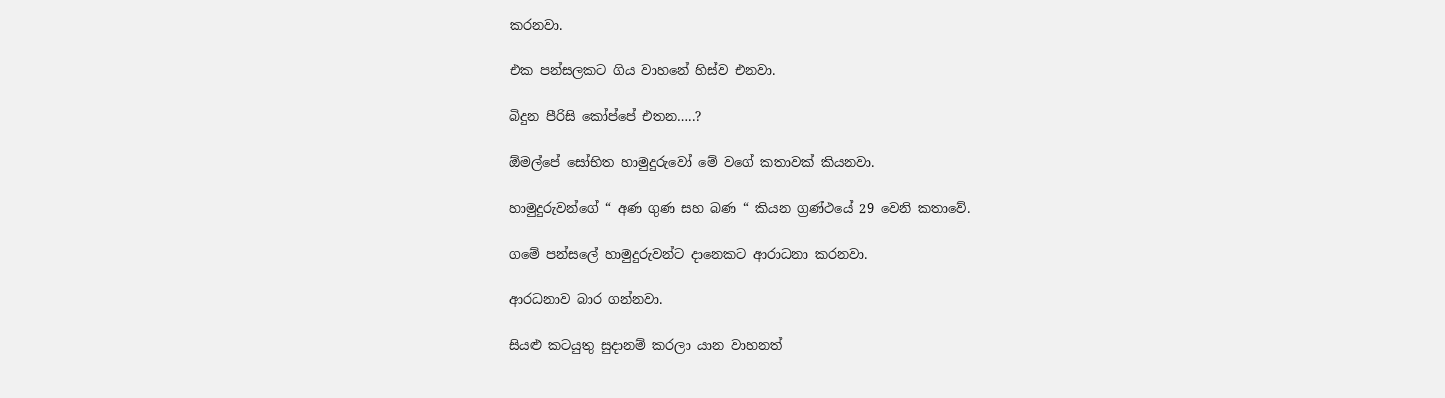කරනවා.

එක පන්සලකට ගිය වාහනේ හිස්ව එනවා.

බිදුන පීරිසි කෝප්පේ එතන…..?

ඕමල්පේ සෝභිත හාමුදුරුවෝ මේ වගේ කතාවක් කියනවා.

හාමුදුරුවන්ගේ “ අණ ගුණ සහ බණ “ කියන ග්‍රණ්ථයේ 29 වෙනි කතාවේ.

ගමේ පන්සලේ හාමුදුරුවන්ට දානෙකට ආරාධනා කරනවා.

ආරධනාව බාර ගන්නවා.

සියළු කටයුතු සුදානම් කරලා යාන වාහනත්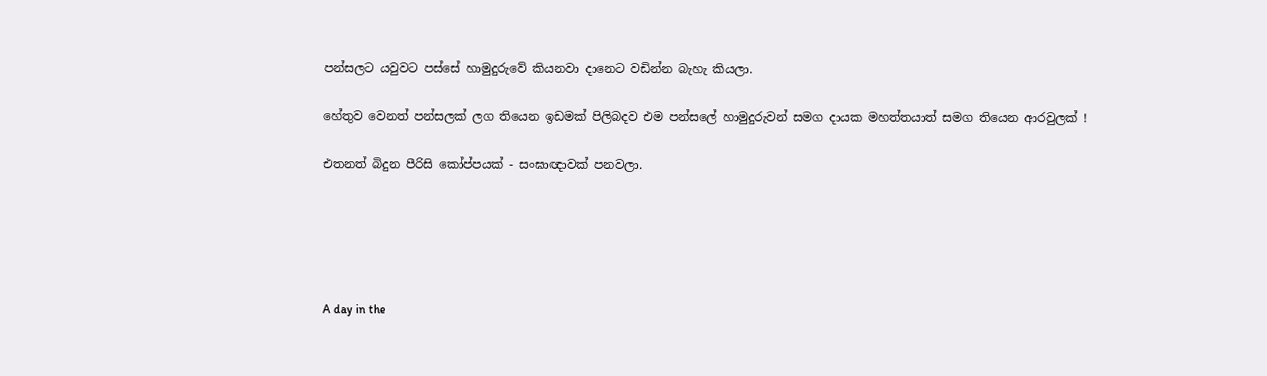පන්සලට යවුවට පස්සේ හාමුදුරුවේ කියනවා දානෙට වඩින්න බැහැ කියලා.

හේතුව වෙනත් පන්සලක් ලග තියෙන ඉඩමක් පිලිබදව එම පන්සලේ හාමුදුරුවන් සමග දායක මහත්තයාත් සමග තියෙන ආරවුලක් !

එතනත් බිදුන පීරිසි කෝප්පයක් - සංඝාඥාවක් පනවලා.





A day in the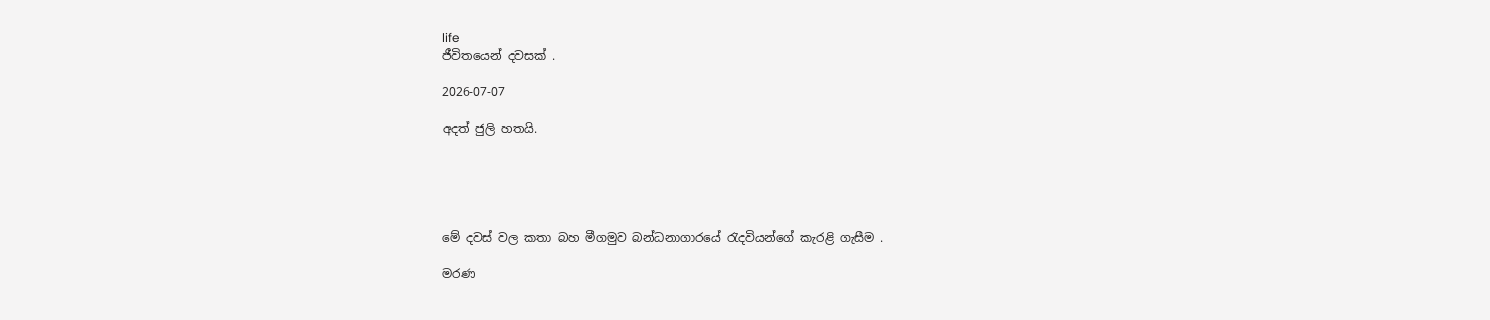life
ජීවිතයෙන් දවසක් .

2026-07-07

අදත් ජුලි හතයි.





මේ දවස් වල කතා බහ මීගමුව බන්ධනාගාරයේ රැදවියන්ගේ කැරළි ගැසීම .

මරණ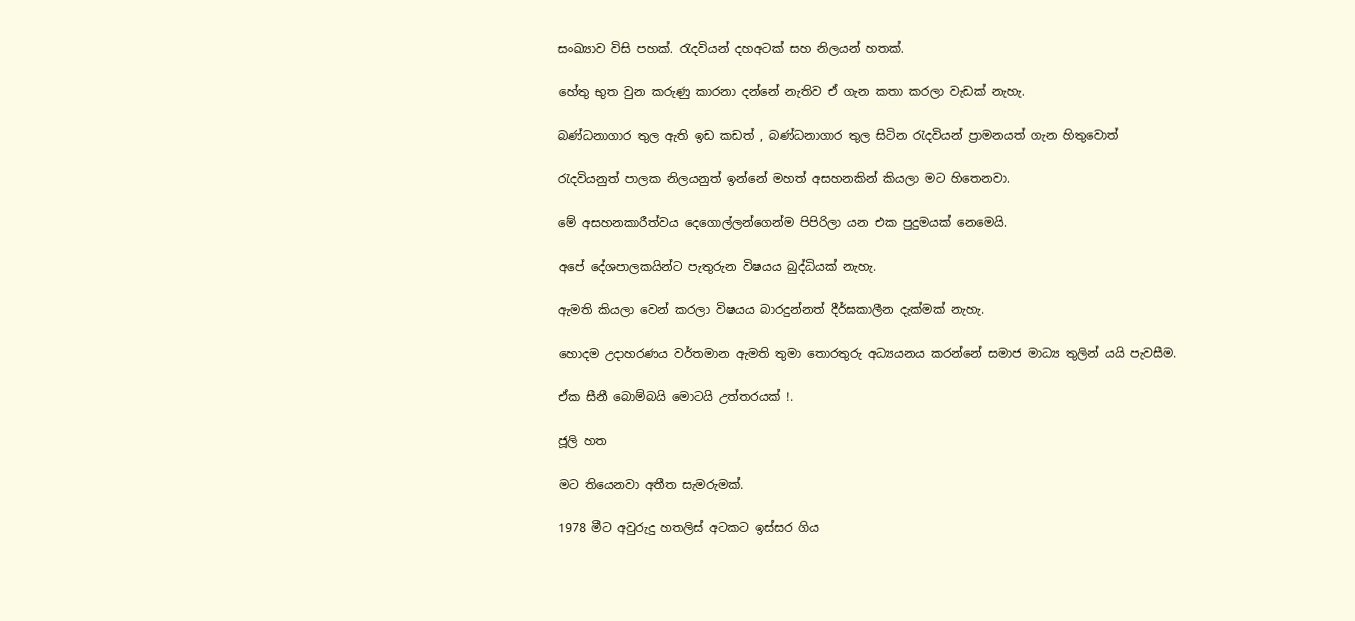සංඛ්‍යාව විසි පහක්. රැදවියන් දහඅටක් සහ නිලයන් හතක්.

හේතු භුත වුන කරුණු කාරනා දන්නේ නැතිව ඒ ගැන කතා කරලා වැඩක් නැහැ.

බණ්ධනාගාර තුල ඇති ඉඩ කඩත් , බණ්ධනාගාර තුල සිටින රැදවියන් ප්‍රාමනයත් ගැන හිතුවොත්

රැදවියනුත් පාලක නිලයනුත් ඉන්නේ මහත් අසහනකින් කියලා මට හිතෙනවා.

මේ අසහනකාරීත්වය දෙගොල්ලන්ගෙන්ම පිපිරිලා යන එක පුදුමයක් නෙමෙයි.

අපේ දේශපාලකයින්ට පැතුරුන විෂයය බුද්ධියක් නැහැ.

ඇමති කියලා වෙන් කරලා විෂයය බාරදුන්නත් දීර්ඝකාලීන දැක්මක් නැහැ.

හොදම උදාහරණය වර්තමාන ඇමති තුමා තොරතුරු අධ්‍යයනය කරන්නේ සමාජ මාධ්‍ය තුලින් යයි පැවසීම.

ඒක සීනී බොම්බයි මොටයි උත්තරයක් !.

ජූලි හත

මට තියෙනවා අතීත සැමරුමක්.

1978 මීට අවුරුදු හතලිස් අටකට ඉස්සර ගිය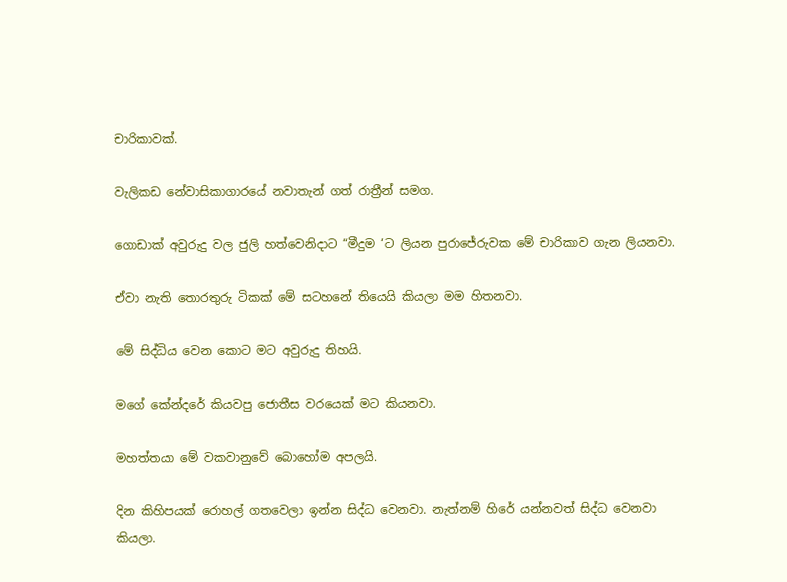චාරිකාවක්.

වැලිකඩ නේවාසිකාගාරයේ නවාතැන් ගත් රාත්‍රීන් සමග.

ගොඩාක් අවුරුදු වල ජුලි හත්වෙනිදාට “මීදුම ‘ට ලියන පුරාජේරුවක මේ චාරිකාව ගැන ලියනවා.

ඒවා නැති තොරතුරු ටිකක් මේ සටහනේ තියෙයි කියලා මම හිතනවා.

මේ සිද්ධිය වෙන කොට මට අවුරුදු තිහයි.

මගේ කේන්දරේ කියවපු ජොතීස වරයෙක් මට කියනවා.

මහත්තයා මේ වකවානුවේ බොහෝම අපලයි.

දින කිහිපයක් රොහල් ගතවෙලා ඉන්න සිද්ධ වෙනවා. නැත්නම් හිරේ යන්නවත් සිද්ධ වෙනවා කියලා.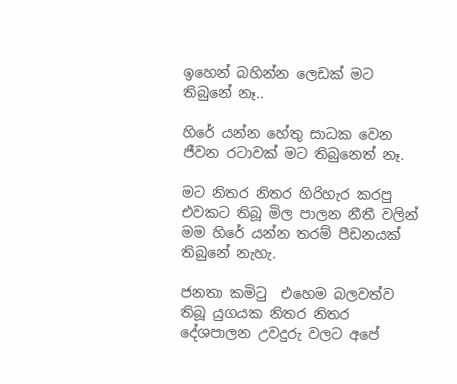ඉහෙන් බහින්න ලෙඩක් මට තිබුනේ නෑ..

හිරේ යන්න හේතු සාධක වෙන ජීවන රටාවක් මට තිබුනෙත් නෑ.

මට නිතර නිතර හිරිහැර කරපු එවකට තිබූ මිල පාලන නීතී වලින් මම හිරේ යන්න තරම් පීඩනයක් තිබුනේ නැහැ.

ජනතා කමිටු  එහෙම බලවත්ව තිබූ යුගයක නිතර නිතර දේශපාලන උවදුරු වලට අපේ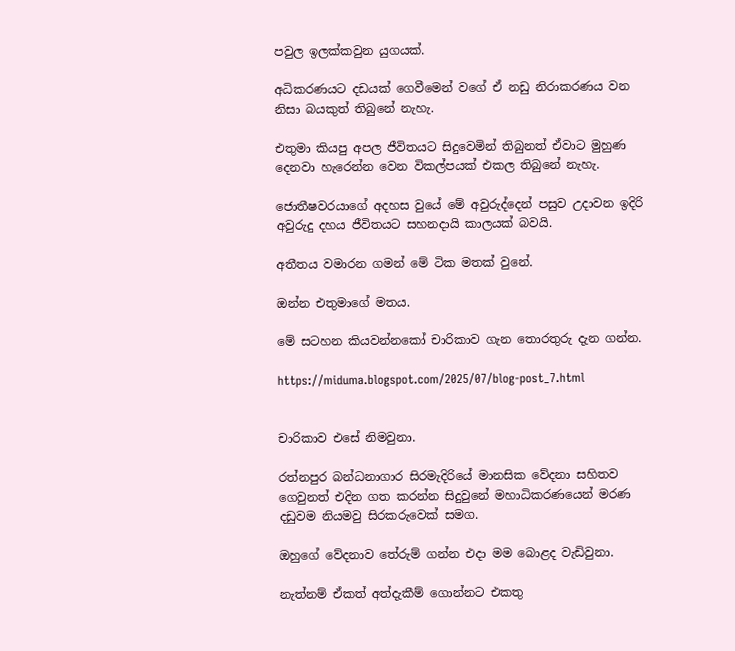පවුල ඉලක්කවුන යුගයක්.

අධිකරණයට දඩයක් ගෙවීමෙන් වගේ ඒ නඩු නිරාකරණය වන නිසා බයකුත් තිබුනේ නැහැ.

එතුමා කියපු අපල ජීවිතයට සිදුවෙමින් තිබුනත් ඒවාට මුහුණ දෙනවා හැරෙන්න වෙන විකල්පයක් එකල තිබුනේ නැහැ.

ජොතීෂවරයාගේ අදහස වුයේ මේ අවුරුද්දෙන් පසුව උදාවන ඉදිරි අවුරුදු දහය ජීවිතයට සහනදායි කාලයක් බවයි.

අතීතය වමාරන ගමන් මේ ටික මතක් වුනේ.

ඔන්න එතුමාගේ මතය.

මේ සටහන කියවන්නකෝ චාරිකාව ගැන තොරතුරු දැන ගන්න.

https://miduma.blogspot.com/2025/07/blog-post_7.html


චාරිකාව එසේ නිමවුනා.

රත්නපුර බන්ධනාගාර සිරමැදිරියේ මානසික වේදනා සහිතව ගෙවුනත් එදින ගත කරන්න සිදුවුනේ මහාධිකරණයෙන් මරණ දඩුවම නියමවු සිරකරුවෙක් සමග.

ඔහුගේ වේදනාව තේරුම් ගන්න එදා මම බොළද වැඩිවුනා.

නැත්නම් ඒකත් අත්දැකීම් ගොන්නට එකතු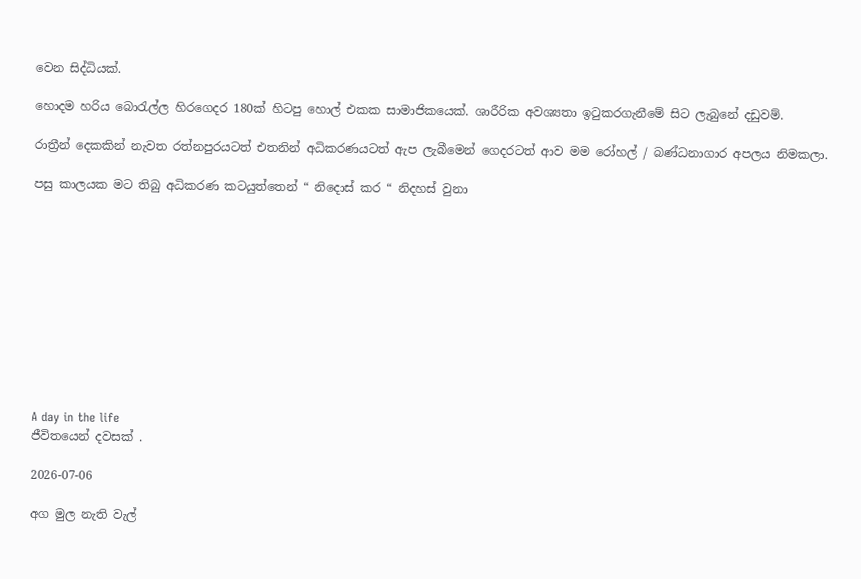වෙන සිද්ධියක්.

හොදම හරිය බොරැල්ල හිරගෙදර 180ක් හිටපු හොල් එකක සාමාජිකයෙක්. ශාරීරික අවශ්‍යතා ඉටුකරගැනීමේ සිට ලැබුනේ දඩුවම්.

රාත්‍රීන් දෙකකින් නැවත රත්නපුරයටත් එතනින් අධිකරණයටත් ඇප ලැබීමෙන් ගෙදරටත් ආව මම රෝහල් / බණ්ධනාගාර අපලය නිමකලා.

පසු කාලයක මට තිබු අධිකරණ කටයුත්තෙන් “ නිදොස් කර “ නිදහස් වුනා











A day in the life
ජීවිතයෙන් දවසක් .

2026-07-06

අග මුල නැති වැල්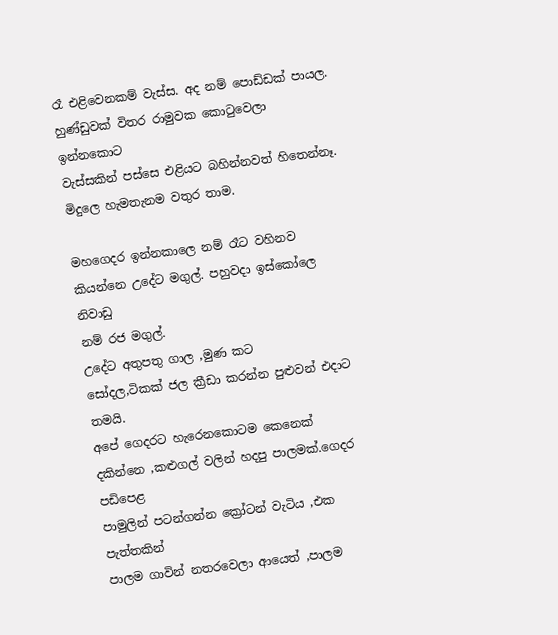රෑ එළිවෙනකම් වැස්ස. අද නම් පොඩ්ඩක් පායල.
හුණ්ඩුවක් විතර රාමුවක කොටුවෙලා ඉන්නකොට
වැස්සකින් පස්සෙ එළියට බහින්නවත් හිතෙන්නෑ.
මිදුලෙ හැමතැනම වතුර තාම.

මහගෙදර ඉන්නකාලෙ නම් රෑට වහිනව
කියන්නෙ උදේට මගුල්. පහුවදා ඉස්කෝලෙ නිවාඩු
නම් රජ මගුල්.
උදේට අතුපතු ගාල ,මුණ කට
සෝදල,ටිකක් ජල ක්‍රීඩා කරන්න පුළුවන් එදාට තමයි.
අපේ ගෙදරට හැරෙනකොටම කෙනෙක්
දකින්නෙ ,කළුගල් වලින් හදපු පාලමක්.ගෙදර පඩිපෙළ
පාමුලින් පටන්ගන්න ක්‍රෝටන් වැටිය ,එක පැත්තකින්
පාලම ගාවින් නතරවෙලා ආයෙත් ,පාලම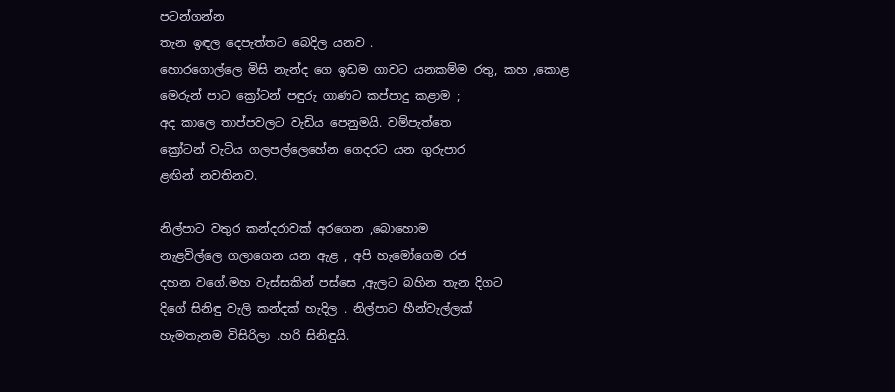පටන්ගන්න
තැන ඉඳල දෙපැත්තට බෙදිල යනව .
හොරගොල්ලෙ මිසි නැන්ද ගෙ ඉඩම ගාවට යනකම්ම රතු, කහ ,කොළ
මෙරුන් පාට ක්‍රෝටන් පඳුරු ගාණට කප්පාදු කළාම ;
අද කාලෙ තාප්පවලට වැඩිය පෙනුමයි. වම්පැත්තෙ
ක්‍රෝටන් වැටිය ගලපල්ලෙහේන ගෙදරට යන ගුරුපාර
ළඟින් නවතිනව.

නිල්පාට වතුර කන්දරාවක් අරගෙන ,බොහොම
නැළවිල්ලෙ ගලාගෙන යන ඇළ , අපි හැමෝගෙම රජ
දහන වගේ.මහ වැස්සකින් පස්සෙ ,ඇලට බහින තැන දිගට
දිගේ සිනිඳු වැලි කන්දක් හැදිල . නිල්පාට හීන්වැල්ලක්
හැමතැනම විසිරිලා .හරි සිනිඳුයි.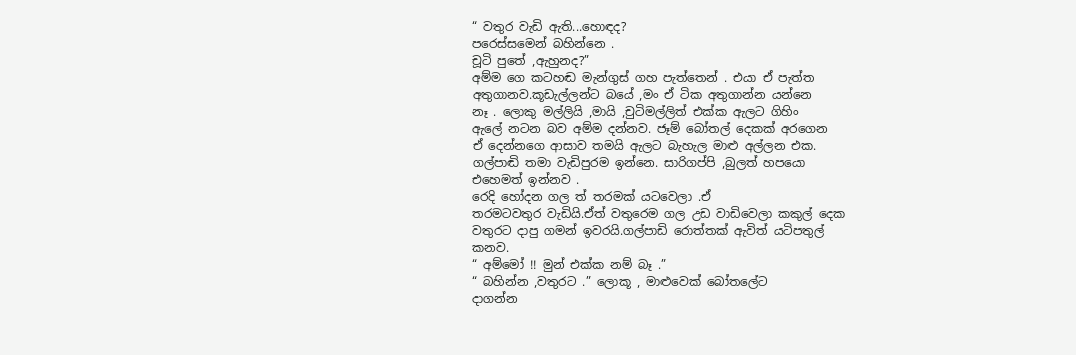“ වතුර වැඩි ඇති...හොඳද?
පරෙස්සමෙන් බහින්නෙ .
චූටි පුතේ ,ඇහුනද?”
අම්ම ගෙ කටහඬ මැන්ගුස් ගහ පැත්තෙන් . එයා ඒ පැත්ත
අතුගානව.කූඩැල්ලන්ට බයේ ,මං ඒ ටික අතුගාන්න යන්නෙ
නෑ . ලොකු මල්ලියි ,මායි ,චුටිමල්ලිත් එක්ක ඇලට ගිහිං
ඇලේ නටන බව අම්ම දන්නව. ජෑම් බෝතල් දෙකක් අරගෙන
ඒ දෙන්නගෙ ආසාව තමයි ඇලට බැහැල මාළු අල්ලන එක.
ගල්පාඬි තමා වැඩිපුරම ඉන්නෙ. සාරිගප්පි ,බුලත් හපයො
එහෙමත් ඉන්නව .
රෙදි හෝදන ගල ත් තරමක් යටවෙලා .ඒ
තරමටවතුර වැඩියි.ඒත් වතුරෙම ගල උඩ වාඩිවෙලා කකුල් දෙක
වතුරට දාපු ගමන් ඉවරයි.ගල්පාඩි රොත්තක් ඇවිත් යටිපතුල්
කනව.
“ අම්මෝ !! මුන් එක්ක නම් බෑ .”
“ බහින්න ,වතුරට .” ලොකූ , මාළුවෙක් බෝතලේට
දාගන්න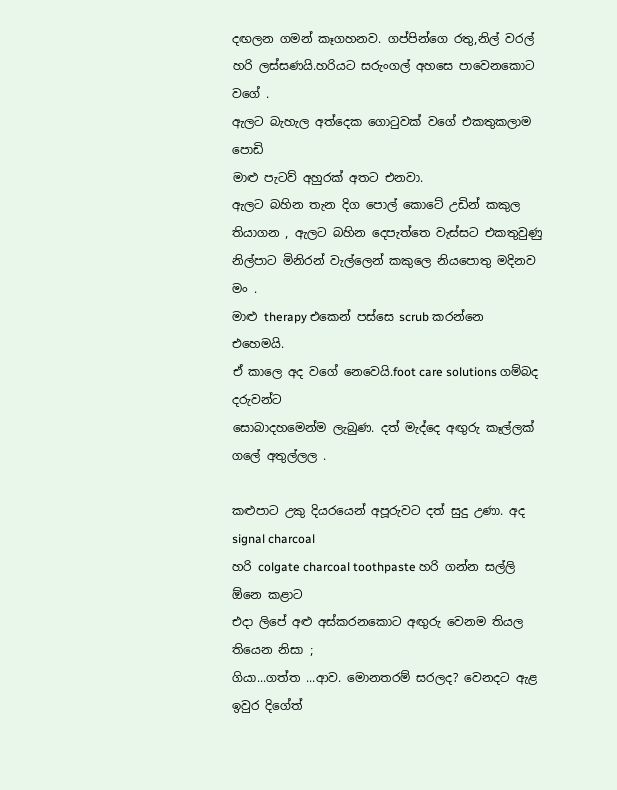දඟලන ගමන් කෑගහනව. ගප්පින්ගෙ රතු,නිල් වරල්
හරි ලස්සණයි.හරියට සරුංගල් අහසෙ පාවෙනකොට වගේ .
ඇලට බැහැල අත්දෙක ගොටුවක් වගේ එකතුකලාම පොඩි
මාළු පැටව් අහුරක් අතට එනවා.
ඇලට බහින තැන දිග පොල් කොටේ උඩින් කකුල
තියාගන , ඇලට බහින දෙපැත්තෙ වැස්සට එකතුවුණු
නිල්පාට මිනිරන් වැල්ලෙන් කකුලෙ නියපොතු මදිනව මං .
මාළු therapy එකෙන් පස්සෙ scrub කරන්නෙ එහෙමයි.
ඒ කාලෙ අද වගේ නෙවෙයි.foot care solutions ගම්බද දරුවන්ට
සොබාදහමෙන්ම ලැබුණ. දත් මැද්දෙ අඟුරු කෑල්ලක්
ගලේ අතුල්ලල .

කළුපාට උකු දියරයෙන් අපූරුවට දත් සුදු උණා. අද signal charcoal
හරි colgate charcoal toothpaste හරි ගන්න සල්ලි ඕනෙ කළාට
එදා ලිපේ අළු අස්කරනකොට අඟුරු වෙනම තියල තියෙන නිසා ;
ගියා...ගත්ත ...ආව. මොනතරම් සරලද? වෙනදට ඇළ ඉවුර දිගේත්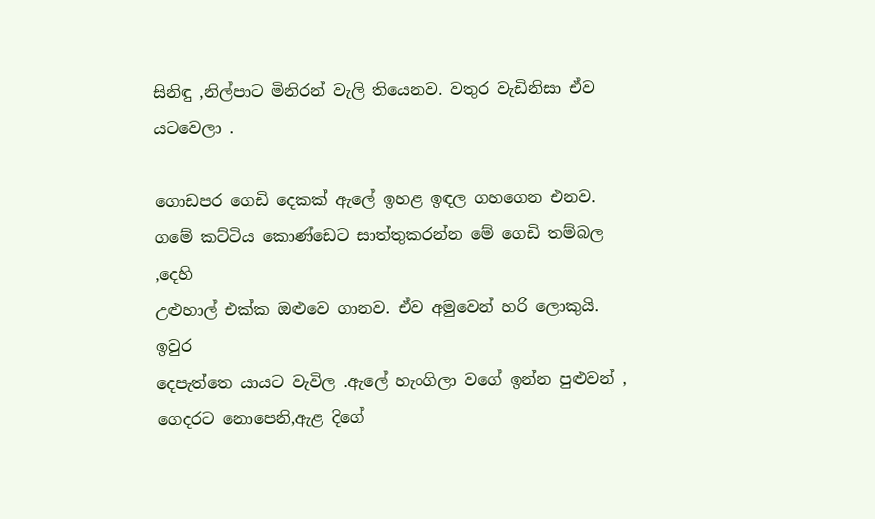සිනිඳු ,නිල්පාට මිනිරන් වැලි තියෙනව. වතුර වැඩිනිසා ඒව යටවෙලා .

ගොඩපර ගෙඩි දෙකක් ඇලේ ඉහළ ඉඳල ගහගෙන එනව.
ගමේ කට්ටිය කොණ්ඩෙට සාත්තුකරන්න මේ ගෙඩි තම්බල ,දෙහි
උළුහාල් එක්ක ඔළුවෙ ගානව. ඒව අමුවෙන් හරි ලොකුයි. ඉවුර
දෙපැත්තෙ යායට වැවිල .ඇලේ හැංගිලා වගේ ඉන්න පුළුවන් ,
ගෙදරට නොපෙනි,ඇළ දිගේ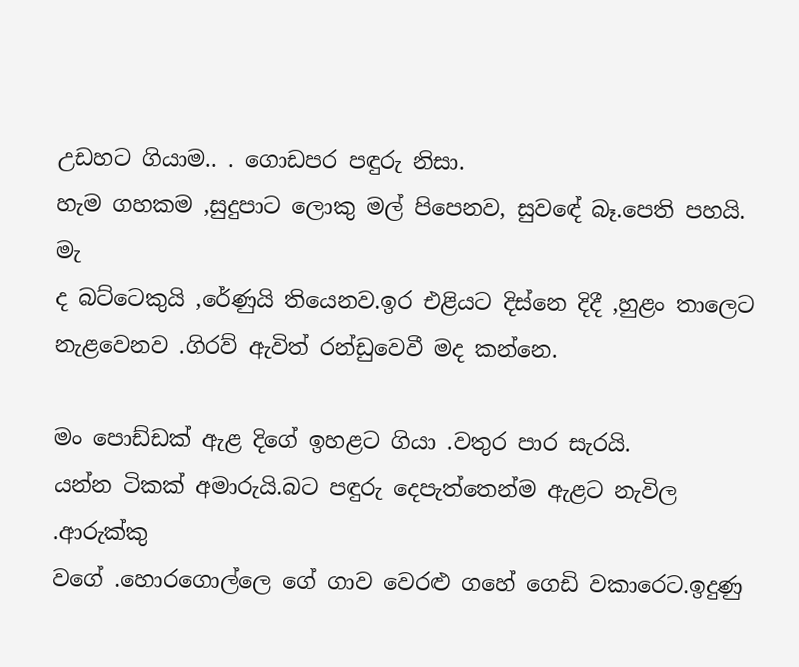උඩහට ගියාම.. . ගොඩපර පඳුරු නිසා.
හැම ගහකම ,සුදුපාට ලොකු මල් පිපෙනව, සුවඳේ බෑ.පෙති පහයි. මැ
ද බට්ටෙකුයි ,රේණුයි තියෙනව.ඉර එළියට දිස්නෙ දිදී ,හුළං තාලෙට
නැළවෙනව .ගිරව් ඇවිත් රන්ඩුවෙවී මද කන්නෙ.

මං පොඩ්ඩක් ඇළ දිගේ ඉහළට ගියා .වතුර පාර සැරයි.
යන්න ටිකක් අමාරුයි.බට පඳුරු දෙපැත්තෙන්ම ඇළට නැවිල .ආරුක්කු
වගේ .හොරගොල්ලෙ ගේ ගාව වෙරළු ගහේ ගෙඩි වකාරෙට.ඉදුණු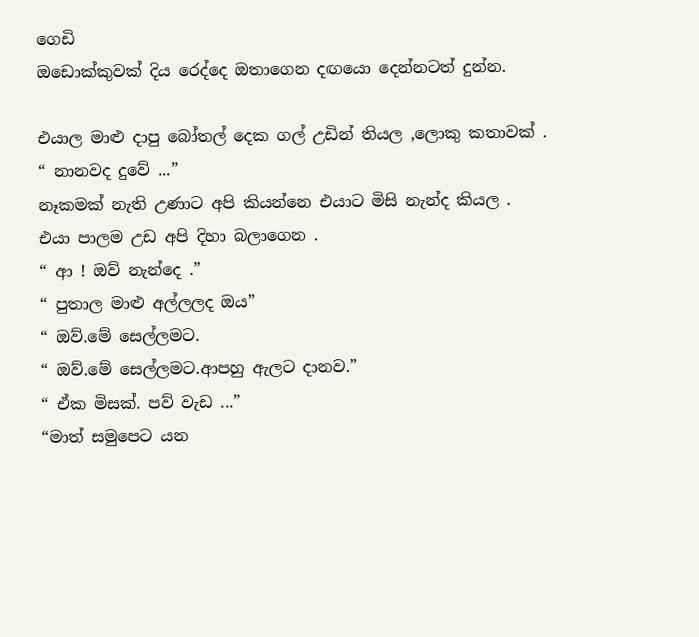ගෙඩි
ඔඩොක්කුවක් දිය රෙද්දෙ ඔතාගෙන දඟයො දෙන්නටත් දුන්න.

එයාල මාළු දාපු බෝතල් දෙක ගල් උඩින් තියල ,ලොකු කතාවක් .
“ නානවද දුවේ ...”
නෑකමක් නැති උණාට අපි කියන්නෙ එයාට මිසි නැන්ද කියල .
එයා පාලම උඩ අපි දිහා බලාගෙන .
“ ආ ! ඔව් නැන්දෙ .”
“ පුතාල මාළු අල්ලලද ඔය”
“ ඔව්.මේ සෙල්ලමට.
“ ඔව්.මේ සෙල්ලමට.ආපහු ඇලට දානව.”
“ ඒක මිසක්. පව් වැඩ ...”
“මාත් සමුපෙට යන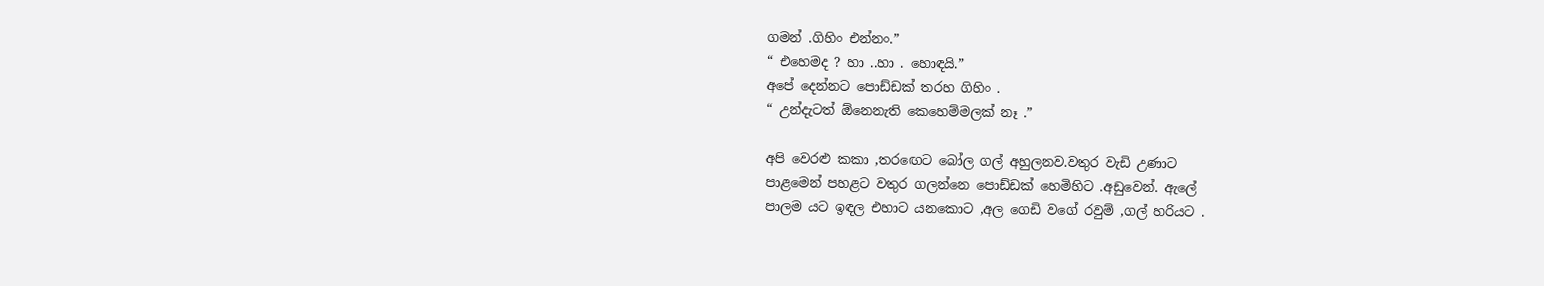ගමන් .ගිහිං එන්නං.”
“ එහෙමද ? හා ..හා . හොඳයි.”
අපේ දෙන්නට පොඩ්ඩක් තරහ ගිහිං .
“ උන්දැටත් ඕනෙනැති කෙහෙම්මලක් නෑ .”

අපි වෙරළු කකා ,තරඟෙට බෝල ගල් අහුලනව.වතුර වැඩි උණාට
පාළමෙන් පහළට වතුර ගලන්නෙ පොඩ්ඩක් හෙමිහිට .අඩුවෙන්. ඇලේ
පාලම යට ඉඳල එහාට යනකොට ,අල ගෙඩි වගේ රවුම් ,ගල් හරියට .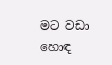මට වඩා හොඳ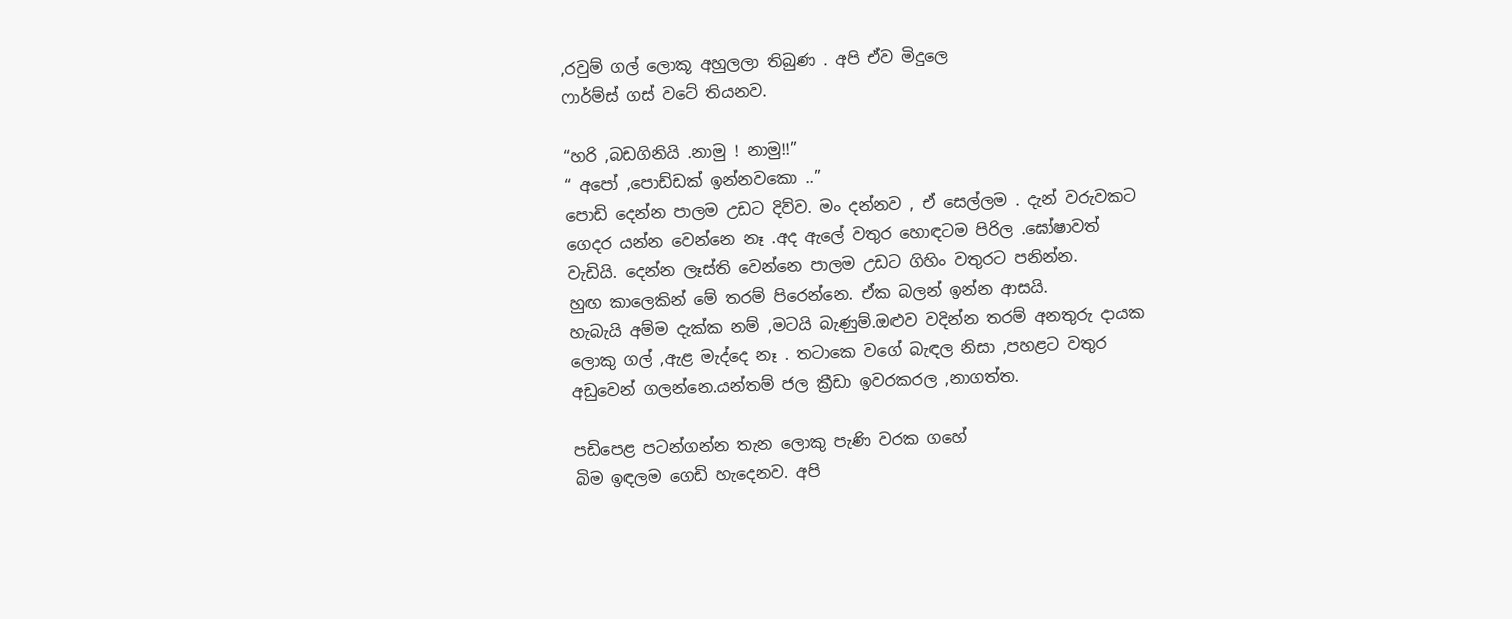,රවුම් ගල් ලොකූ අහුලලා තිබුණ . අපි ඒව මිදුලෙ
ෆාර්ම්ස් ගස් වටේ තියනව.

“හරි ,බඩගිනියි .නාමු ! නාමු!!”
“ අපෝ ,පොඩ්ඩක් ඉන්නවකො ..”
පොඩි දෙන්න පාලම උඩට දිව්ව. මං දන්නව , ඒ සෙල්ලම . දැන් වරුවකට
ගෙදර යන්න වෙන්නෙ නෑ .අද ඇලේ වතුර හොඳටම පිරිල .ඝෝෂාවත්
වැඩියි. දෙන්න ලෑස්ති වෙන්නෙ පාලම උඩට ගිහිං වතුරට පනින්න.
හුඟ කාලෙකින් මේ තරම් පිරෙන්නෙ. ඒක බලන් ඉන්න ආසයි.
හැබැයි අම්ම දැක්ක නම් ,මටයි බැණුම්.ඔළුව වදින්න තරම් අනතුරු දායක
ලොකු ගල් ,ඇළ මැද්දෙ නෑ . තටාකෙ වගේ බැඳල නිසා ,පහළට වතුර
අඩුවෙන් ගලන්නෙ.යන්තම් ජල ක්‍රීඩා ඉවරකරල ,නාගත්ත.

පඩිපෙළ පටන්ගන්න තැන ලොකු පැණි වරක ගහේ
බිම ඉඳලම ගෙඩි හැදෙනව. අපි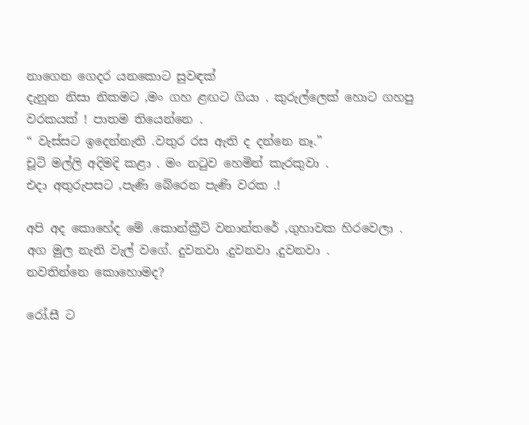නාගෙන ගෙදර යනකොට සුවඳක්
දැනුන නිසා නිකමට ,මං ගහ ළඟට ගියා . කුරුල්ලෙක් හොට ගහපු
වරකයක් ! පාතම තියෙන්නෙ .
“ වැස්සට ඉදෙන්නැති .වතුර රස ඇති ද දන්නෙ නෑ.”
චූටි මල්ලි අදිමදි කළා . මං නටුව හෙමින් කැරකුවා .
එදා අතුරුපසට ,පැණි බේරෙන පැණි වරක .!

අපි අද කොහේද මේ .කොන්ක්‍රීට් වනාන්තරේ ,ගුහාවක හිරවෙලා .
අග මුල නැති වැල් වගේ. දුවනවා ,දුවනවා ,දුවනවා .
නවතින්නෙ කොහොමද?

රෝ.සී ට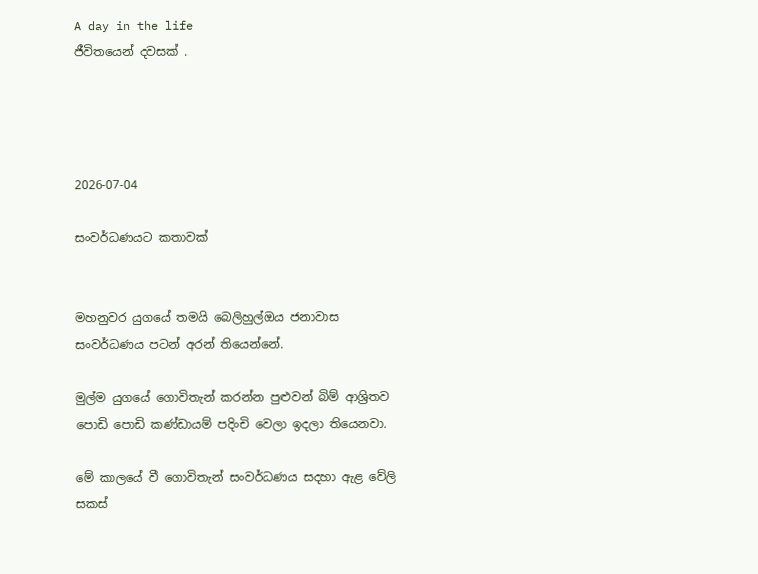A day in the life
ජීවිතයෙන් දවසක් .




2026-07-04

සංවර්ධණයට කතාවක්


මහනුවර යුගයේ තමයි බෙලිහුල්ඔය ජනාවාස සංවර්ධණය පටන් අරන් තියෙන්නේ.

මුල්ම යුගයේ ගොවිතැන් කරන්න පුළුවන් බිම් ආශ්‍රිතව පොඩි පොඩි කණ්ඩායම් පදිංචි වෙලා ඉදලා තියෙනවා.

මේ කාලයේ වී ගොවිතැන් සංවර්ධණය සදහා ඇළ වේලි සකස්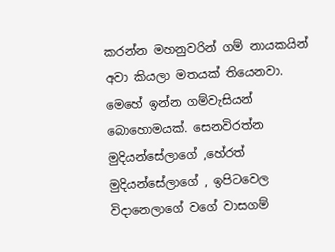කරන්න මහනුවරින් ගම් නායකයින් අවා කියලා මතයක් තියෙනවා. මෙහේ ඉන්න ගම්වැසියන් බොහොමයක්. සෙනවිරත්න මුදියන්සේලාගේ ,හේරත් මුදියන්සේලාගේ , ඉපිටවෙල විදානෙලාගේ වගේ වාසගම්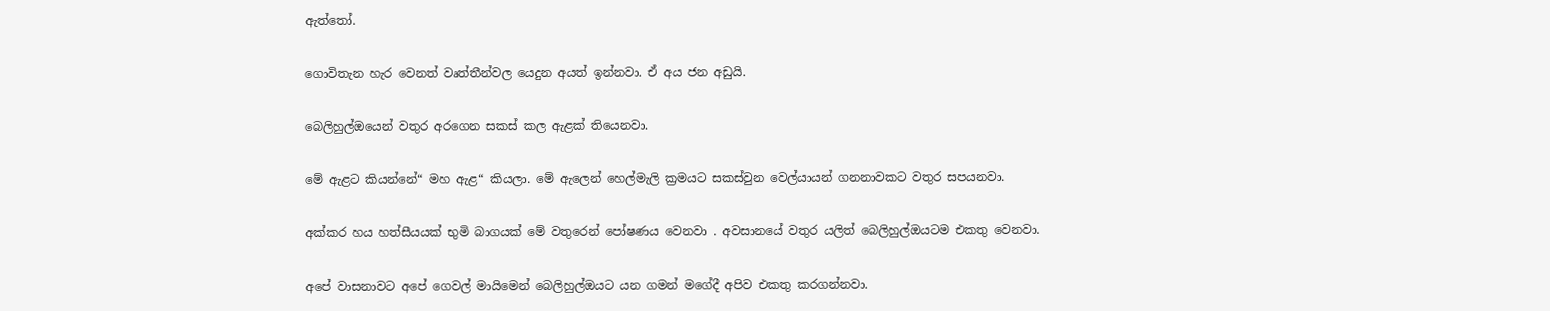ඇත්තෝ.

ගොවිතැන හැර වෙනත් වෘත්තීන්වල යෙදුන අයත් ඉන්නවා. ඒ අය ජන අඩුයි.

බෙලිහුල්ඔයෙන් වතුර අරගෙන සකස් කල ඇළක් තියෙනවා.

මේ ඇළට කියන්නේ“ මහ ඇළ“ කියලා. මේ ඇලෙන් හෙල්මැලි ක්‍රමයට සකස්වුන වෙල්යායන් ගනනාවකට වතුර සපයනවා.

අක්කර හය හත්සීයයක් භුමි බාගයක් මේ වතුරෙන් පෝෂණය වෙනවා . අවසානයේ වතුර යලිත් බෙලිහුල්ඔයටම එකතු වෙනවා.

අපේ වාසනාවට අපේ ගෙවල් මායිමෙන් බෙලිහුල්ඔයට යන ගමන් මගේදී අපිව එකතු කරගන්නවා.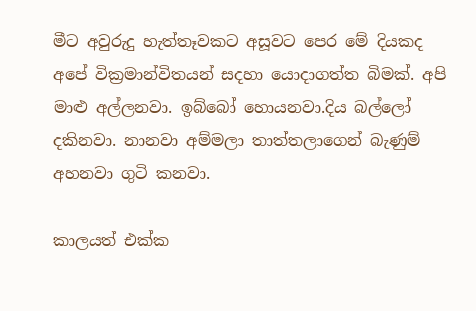මීට අවුරුදු හැත්තෑවකට අසූවට පෙර මේ දියකද අපේ වික්‍රමාන්විතයන් සදහා යොදාගත්ත බිමක්. අපි මාළු අල්ලනවා. ඉබ්බෝ හොයනවා.දිය බල්ලෝ දකිනවා. නානවා අම්මලා තාත්තලාගෙන් බැණුම් අහනවා ගුටි කනවා.

කාලයත් එක්ක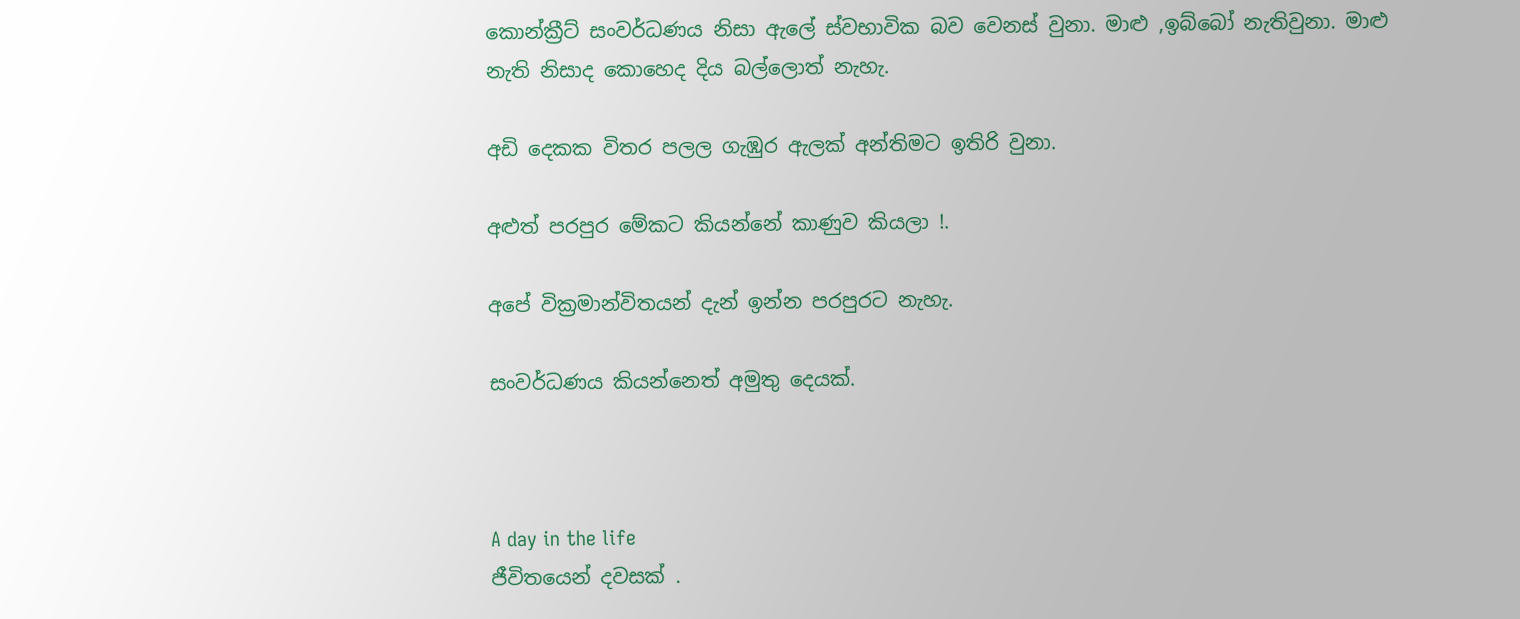කොන්ක්‍රීට් සංවර්ධණය නිසා ඇලේ ස්වභාවික බව වෙනස් වුනා. මාළු ,ඉබ්බෝ නැතිවුනා. මාළු නැති නිසාද කොහෙද දිය බල්ලොත් නැහැ.

අඩි දෙකක විතර පලල ගැඹුර ඇලක් අන්තිමට ඉතිරි වුනා.

අළුත් පරපුර මේකට කියන්නේ කාණුව කියලා !.

අපේ වික්‍රමාන්විතයන් දැන් ඉන්න පරපුරට නැහැ.

සංවර්ධණය කියන්නෙත් අමුතු දෙයක්.



A day in the life
ජීවිතයෙන් දවසක් .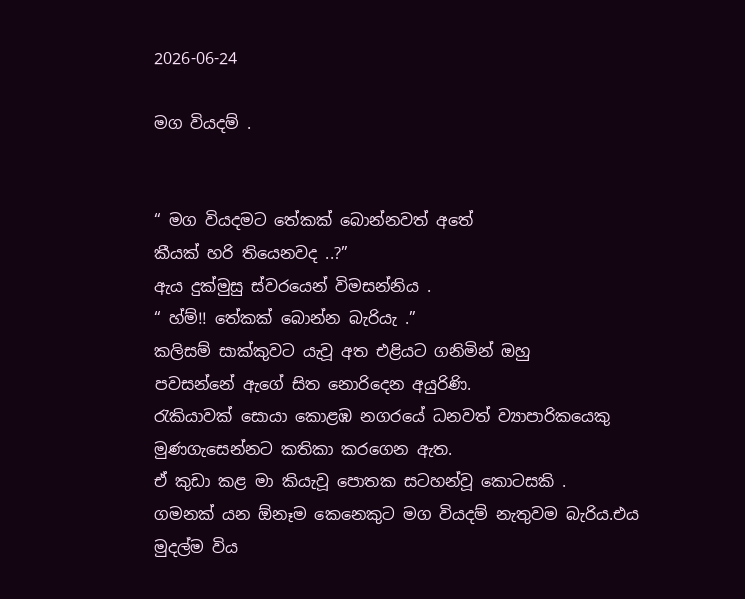2026-06-24

මග වියදම් .


“ මග වියදමට තේකක් බොන්නවත් අතේ
කීයක් හරි තියෙනවද ..?”
ඇය දුක්මුසු ස්වරයෙන් විමසන්නිය .
“ හ්ම්!! තේකක් බොන්න බැරියැ .”
කලිසම් සාක්කුවට යැවූ අත එළියට ගනිමින් ඔහු
පවසන්නේ ඇගේ සිත නොරිදෙන අයුරිණි.
රැකියාවක් සොයා කොළඹ නගරයේ ධනවත් ව්‍යාපාරිකයෙකු
මුණගැසෙන්නට කතිකා කරගෙන ඇත.
ඒ කුඩා කළ මා කියැවූ පොතක සටහන්වූ කොටසකි .
ගමනක් යන ඕනෑම කෙනෙකුට මග වියදම් නැතුවම බැරිය.එය
මුදල්ම විය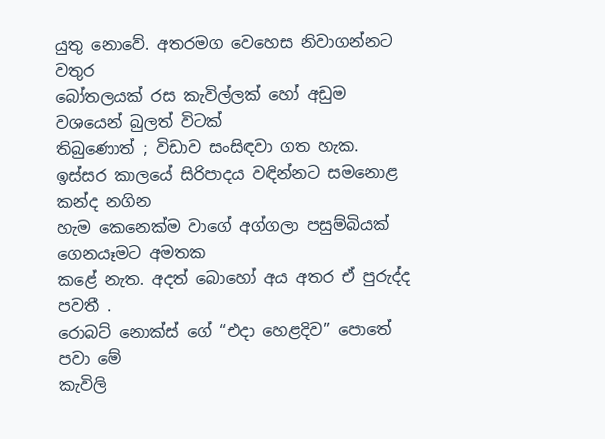යුතු නොවේ. අතරමග වෙහෙස නිවාගන්නට වතුර
බෝතලයක් රස කැවිල්ලක් හෝ අඩුම වශයෙන් බුලත් විටක්
තිබුණොත් ; විඩාව සංසිඳවා ගත හැක.
ඉස්සර කාලයේ සිරිපාදය වඳින්නට සමනොළ කන්ද නගින
හැම කෙනෙක්ම වාගේ අග්ගලා පසුම්බියක් ගෙනයෑමට අමතක
කළේ නැත. අදත් බොහෝ අය අතර ඒ පුරුද්ද පවතී .
රොබට් නොක්ස් ගේ “එදා හෙළදිව” පොතේ පවා මේ
කැවිලි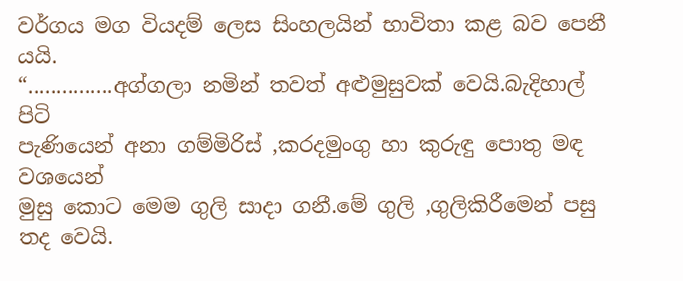වර්ගය මග වියදම් ලෙස සිංහලයින් භාවිතා කළ බව පෙනී
යයි.
“...............අග්ගලා නමින් තවත් අළුමුසුවක් වෙයි.බැදිහාල් පිටි
පැණියෙන් අනා ගම්මිරිස් ,කරදමුංගු හා කුරුඳු පොතු මඳ වශයෙන්
මුසු කොට මෙම ගුලි සාදා ගනී.මේ ගුලි ,ගුලිකිරීමෙන් පසු තද වෙයි.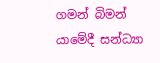ගමන් බිමන් යාමේදී සන්ධ්‍යා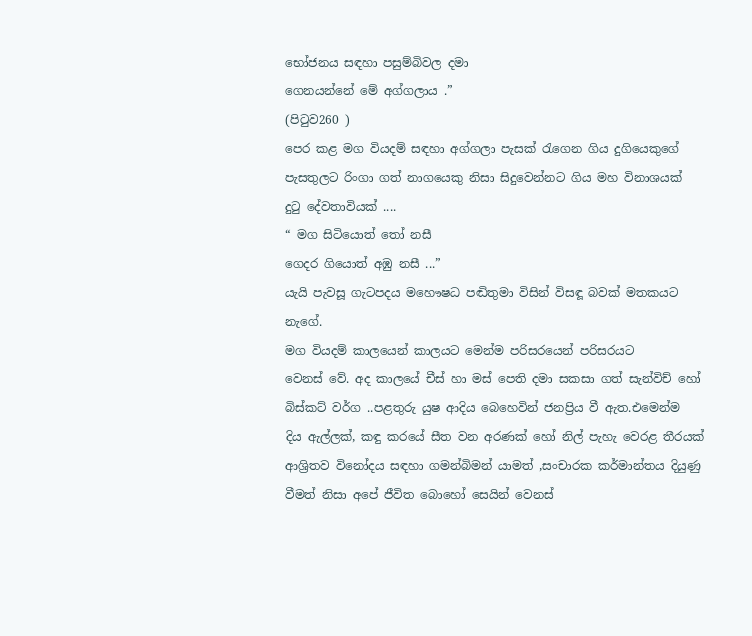භෝජනය සඳහා පසුම්බිවල දමා
ගෙනයන්නේ මේ අග්ගලාය .”
(පිටුව260 )
පෙර කළ මග වියදම් සඳහා අග්ගලා පැසක් රැගෙන ගිය දුගියෙකුගේ
පැසතුලට රිංගා ගත් නාගයෙකු නිසා සිදුවෙන්නට ගිය මහ විනාශයක්
දුටු දේවතාවියක් ....
“ මග සිටියොත් තෝ නසී
ගෙදර ගියොත් අඹු නසී ...”
යැයි පැවසූ ගැටපදය මහෞෂධ පඬිතුමා විසින් විසඳූ බවක් මතකයට
නැගේ.
මග වියදම් කාලයෙන් කාලයට මෙන්ම පරිසරයෙන් පරිසරයට
වෙනස් වේ. අද කාලයේ චීස් හා මස් පෙති දමා සකසා ගත් සැන්විච් හෝ
බිස්කට් වර්ග ..පළතුරු යුෂ ආදිය බෙහෙවින් ජනප්‍රිය වී ඇත.එමෙන්ම
දිය ඇල්ලක්, කඳු කරයේ සීත වන අරණක් හෝ නිල් පැහැ වෙරළ තීරයක්
ආශ්‍රිතව විනෝදය සඳහා ගමන්බිමන් යාමත් ,සංචාරක කර්මාන්තය දියුණු
වීමත් නිසා අපේ ජීවිත බොහෝ සෙයින් වෙනස්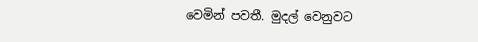වෙමින් පවතී. මුදල් වෙනුවට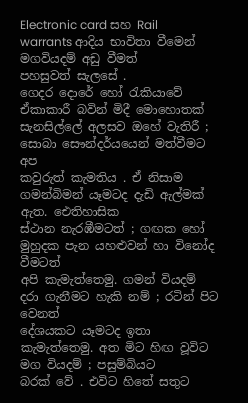Electronic card සහ Rail warrants ආදිය භාවිතා වීමෙන් මගවියදම් අඩු වීමත්
පහසුවත් සැලසේ .
ගෙදර දොරේ හෝ රැකියාවේ ඒකාකාරී බවින් මිදී මොහොතක්
සැනසිල්ලේ අලසව ඔහේ වැතිරී ; සොබා සෞන්දර්යයෙන් මත්වීමට අප
කවුරුත් කැමතිය . ඒ නිසාම ගමන්බිමන් යෑමටද දැඩි ඇල්මක් ඇත. ඓතිහාසික
ස්ථාන නැරඹීමටත් ; ගඟක හෝ මුහුදක පැන යහළුවන් හා විනෝද වීමටත්
අපි කැමැත්තෙමු. ගමන් වියදම් දරා ගැනීමට හැකි නම් ; රටින් පිට වෙනත්
දේශයකට යෑමටද ඉතා කැමැත්තෙමු. අත මිට හිඟ වූවිට මග වියදම් ; පසුම්බියට
බරක් වේ . එවිට හිතේ සතුට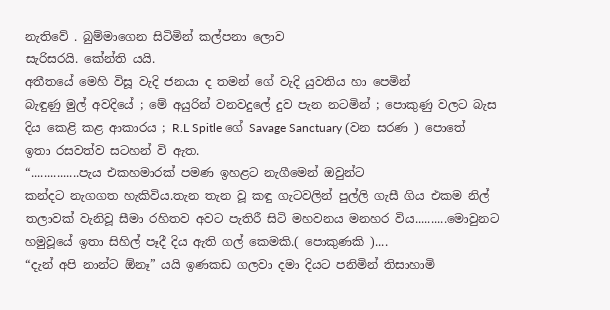නැතිවේ . බුම්මාගෙන සිටිමින් කල්පනා ලොව
සැරිසරයි. කේන්ති යයි.
අතීතයේ මෙහි විසූ වැදි ජනයා ද තමන් ගේ වැදි යුවතිය හා පෙමින්
බැඳුණු මුල් අවදියේ ; මේ අයුරින් වනවදුලේ දුව පැන නටමින් ; පොකුණු වලට බැස
දිය කෙළි කළ ආකාරය ; R.L Spitle ගේ Savage Sanctuary (වන සරණ ) පොතේ
ඉතා රසවත්ව සටහන් වි ඇත.
“...............පැය එකහමාරක් පමණ ඉහළට නැගීමෙන් ඔවුන්ට
කන්දට නැගගත හැකිවිය.තැන තැන වූ කඳු ගැටවලින් පුල්ලි ගැසී ගිය එකම නිල්
තලාවක් වැනිවූ සීමා රහිතව අවට පැතිරී සිටි මහවනය මනහර විය..........මොවුනට
හමුවූයේ ඉතා සිහිල් පෑදී දිය ඇති ගල් කෙමකි.( පොකුණකි )....
“දැන් අපි නාන්ට ඕනෑ” යයි ඉණකඩ ගලවා දමා දියට පනිමින් තිසාහාමි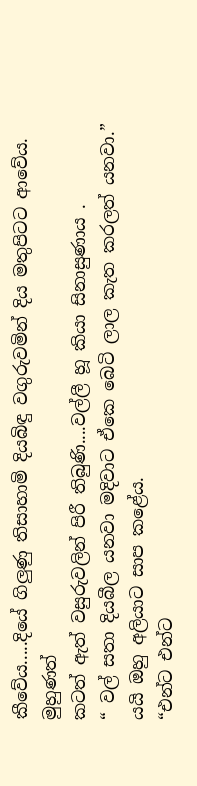කීවේය.....දියේ ගිලුණු තිසාහාමි දියබිඳු වගුරුවමින් දිය මතුපිටට ආවේය. මුහුණත්
කටත් ඇත් වසුරුවලින් පිරී තිබුණි....වල්ලී හූ කියා සිනාසුණාය .
“ වල් සතා දියබීල යනවා මදිවාට ඒකෙ බෙටි ලාල කැත කරලත් යනවා.”
යයි ඔහු අලියාට සාප කළේය.
“එන්ට එන්ට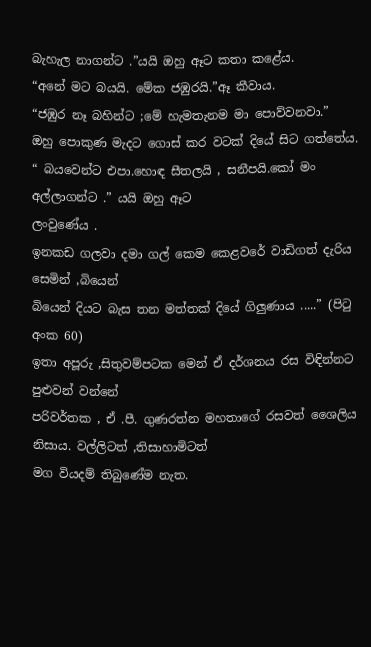බැහැල නාගන්ට .”යයි ඔහු ඈට කතා කළේය.
“අනේ මට බයයි. මේක ජඹුරයි.”ඈ කීවාය.
“ජඹුර නෑ බහින්ට ;මේ හැමතැනම මා පොව්වනවා.”
ඔහු පොකුණ මැදට ගොස් කර වටක් දියේ සිට ගත්තේය.
“ බයවෙන්ට එපා.හොඳ සීතලයි , සනීපයි.කෝ මං අල්ලාගන්ට .” යයි ඔහු ඈට
ලංවුණේය .
ඉනකඩ ගලවා දමා ගල් කෙම කෙළවරේ වාඩිගත් දැරිය සෙමින් ,බියෙන්
බියෙන් දියට බැස තන මත්තක් දියේ ගිලුණාය .....” (පිටු අංක 60)
ඉතා අපූරු ,සිතුවම්පටක මෙන් ඒ දර්ශනය රස විඳින්නට පුළුවන් වන්නේ
පරිවර්තක , ඒ .පී. ගුණරත්න මහතාගේ රසවත් ශෛලිය නිසාය. වල්ලිටත් ,තිසාහාමිටත්
මග වියදම් තිබුණේම නැත.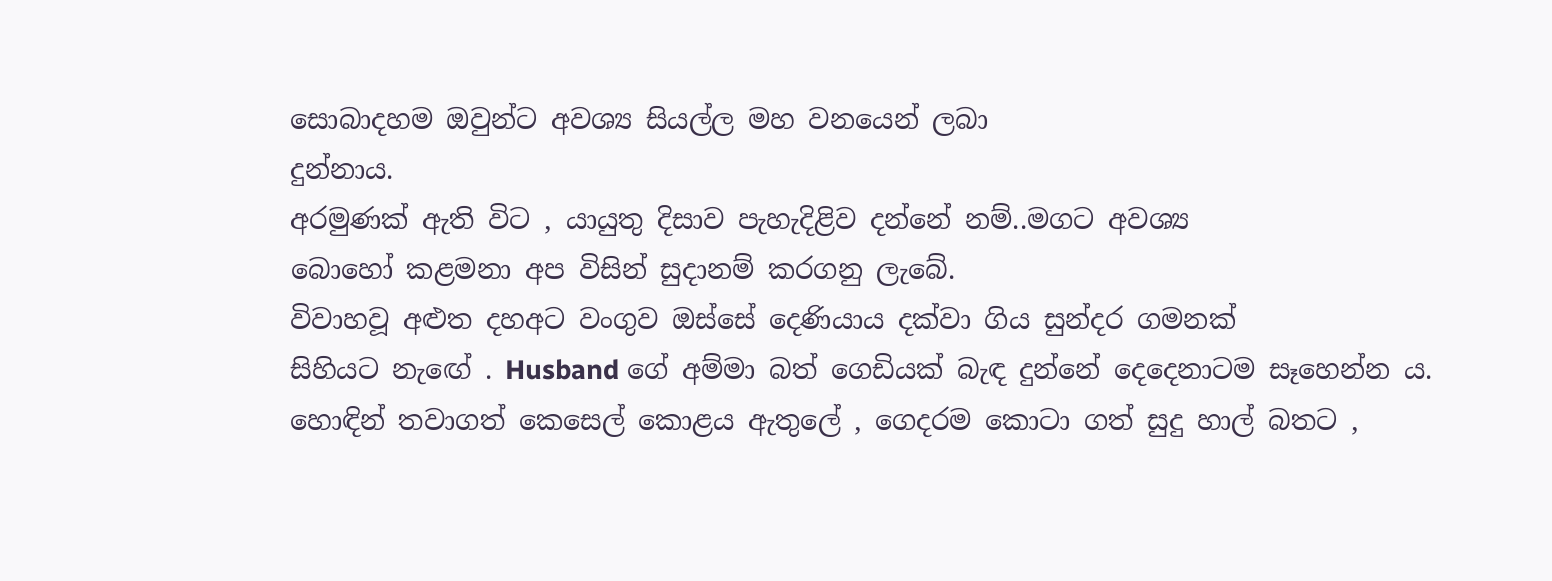සොබාදහම ඔවුන්ට අවශ්‍ය සියල්ල මහ වනයෙන් ලබා
දුන්නාය.
අරමුණක් ඇති විට , යායුතු දිසාව පැහැදිළිව දන්නේ නම්..මගට අවශ්‍ය
බොහෝ කළමනා අප විසින් සුදානම් කරගනු ලැබේ.
විවාහවූ අළුත දහඅට වංගුව ඔස්සේ දෙණියාය දක්වා ගිය සුන්දර ගමනක්
සිහියට නැඟේ . Husband ගේ අම්මා බත් ගෙඩියක් බැඳ දුන්නේ දෙදෙනාටම සෑහෙන්න ය.
හොඳින් තවාගත් කෙසෙල් කොළය ඇතුලේ , ගෙදරම කොටා ගත් සුදු හාල් බතට ,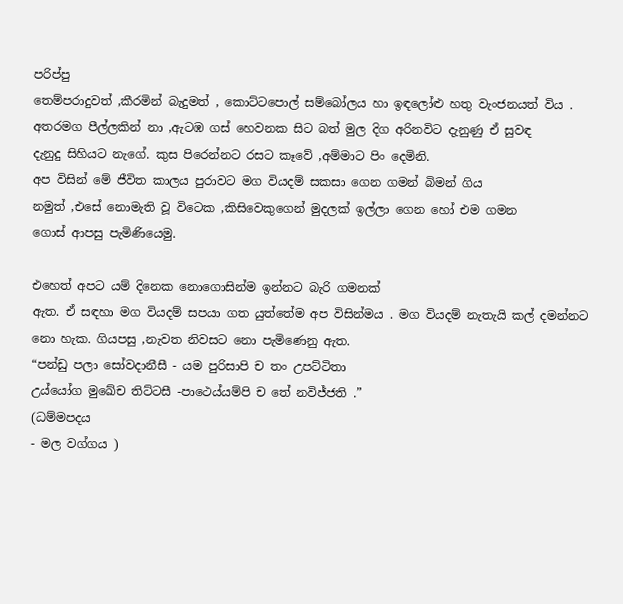පරිප්පු
තෙම්පරාදුවත් ,කීරමින් බැදුමත් , කොට්ටපොල් සම්බෝලය හා ඉඳලෝළු හතු වැංජනයත් විය .
අතරමග පීල්ලකින් නා ,ඇටඹ ගස් හෙවනක සිට බත් මුල දිග අරිනවිට දැනුණු ඒ සුවඳ
දැනුදු සිහියට නැගේ. කුස පිරෙන්නට රසට කෑවේ ,අම්මාට පිං දෙමිනි.
අප විසින් මේ ජීවිත කාලය පුරාවට මග වියදම් සකසා ගෙන ගමන් බිමන් ගිය
නමුත් ,එසේ නොමැති වූ විටෙක ,කිසිවෙකුගෙන් මුදලක් ඉල්ලා ගෙන හෝ එම ගමන
ගොස් ආපසු පැමිණියෙමු.

එහෙත් අපට යම් දිනෙක නොගොසින්ම ඉන්නට බැරි ගමනක්
ඇත. ඒ සඳහා මග වියදම් සපයා ගත යුත්තේම අප විසින්මය . මග වියදම් නැතැයි කල් දමන්නට නො හැක. ගියපසු ,නැවත නිවසට නො පැමිණෙනු ඇත.
“පන්ඩු පලා සෝවදානීසී - යම පුරිසාපි ච තං උපට්ටිතා
උය්යෝග මුඛේච තිට්ටසී -පාථෙය්යම්පි ච තේ නවිජ්ජති .”
(ධම්මපදය
- මල වග්ගය )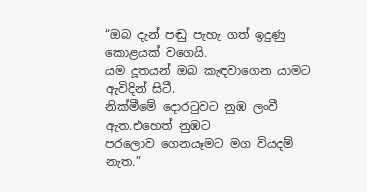“ඔබ දැන් පඬු පැහැ ගත් ඉදුණු කොළයක් වගෙයි.
යම දූතයන් ඔබ කැඳවාගෙන යාමට ඇවිදින් සිටී.
නික්මීමේ දොරටුවට නුඹ ලංවී ඇත.එහෙත් නුඹට
පරලොව ගෙනයෑමට මග වියදම් නැත.”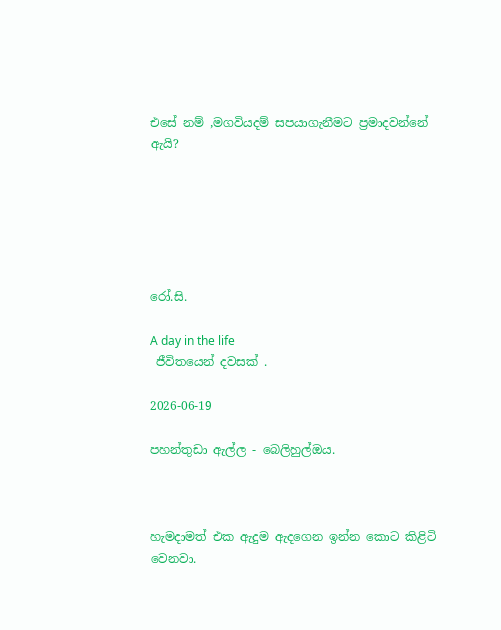එසේ නම් ,මගවියදම් සපයාගැනීමට ප්‍රමාදවන්නේ ඇයි?






රෝ.සි.

A day in the life
 ජීවිතයෙන් දවසක් .

2026-06-19

පහන්තුඩා ඇල්ල - බෙලිහුල්ඔය.



හැමදාමත් එක ඇදුම ඇදගෙන ඉන්න කොට කිළිටි වෙනවා.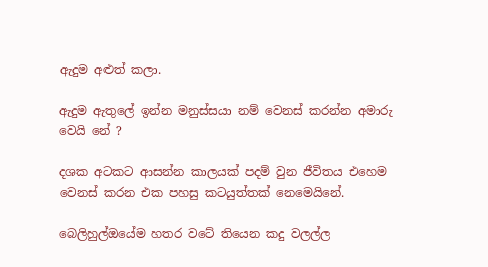ඇදුම අළුත් කලා.

ඇදුම ඇතුලේ ඉන්න මනුස්සයා නම් වෙනස් කරන්න අමාරු වෙයි නේ ?

දශක අටකට ආසන්න කාලයක් පදම් වුන ජීවිතය එහෙම වෙනස් කරන එක පහසු කටයුත්තක් නෙමෙයිනේ.

බෙලිහුල්ඔයේම හතර වටේ තියෙන කදු වලල්ල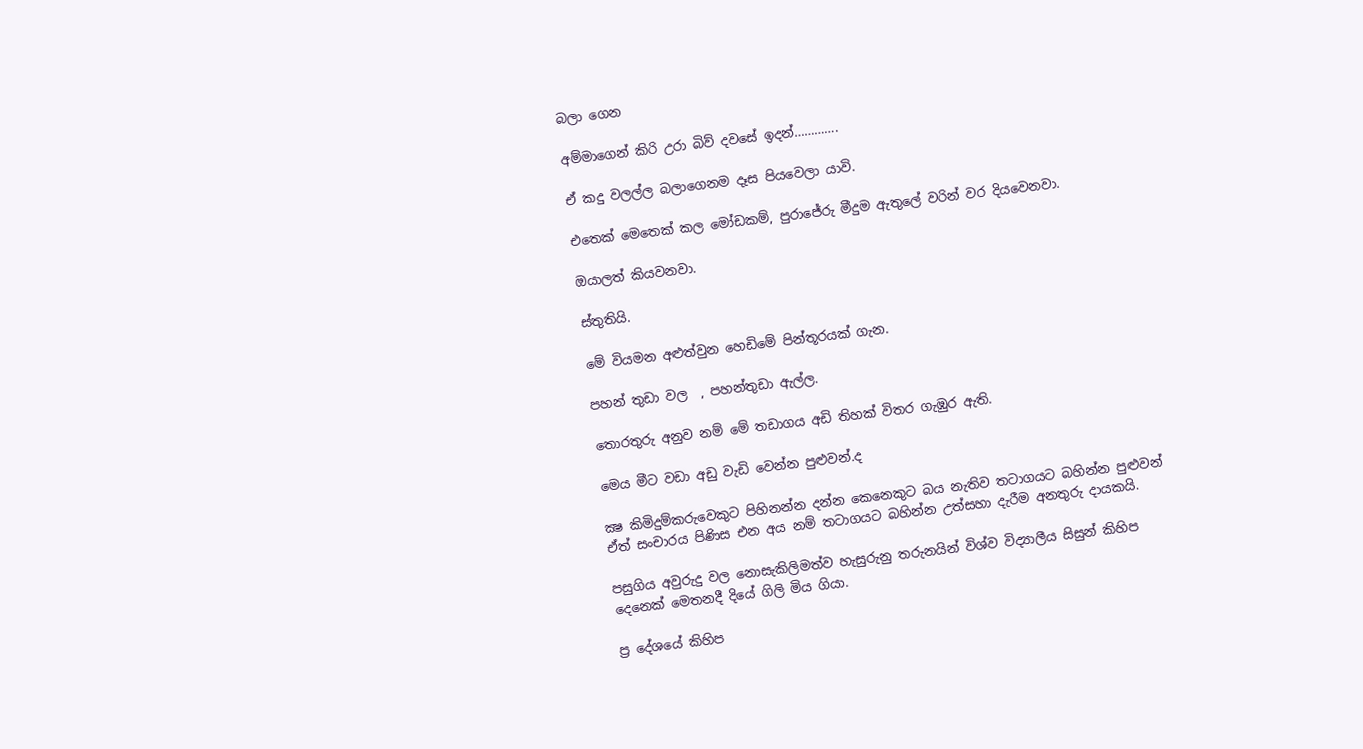බලා ගෙන

අම්මාගෙන් කිරි උරා බිව් දවසේ ඉදන්………….

ඒ කදු වලල්ල බලාගෙනම දෑස පියවෙලා යාවි.

එතෙක් මෙතෙක් කල මෝඩකම්, පුරාජේරු මීදුම ඇතුලේ වරින් වර දියවෙනවා.

ඔයාලත් කියවනවා.

ස්තුතියි.

මේ වියමන අළුත්වුන හෙඩිමේ පින්තූරයක් ගැන.

පහන් තුඩා වල  , පහන්තුඩා ඇල්ල.

තොරතුරු අනුව නම් මේ තඩාගය අඩි තිහක් විතර ගැඹුර ඇති.

මෙය මීට වඩා අඩු වැඩි වෙන්න පුළුවන්.ද

ක්‍ෂ කිමිදුම්කරුවෙකුට පිහිනන්න දන්න කෙනෙකුට බය නැතිව තටාගයට බහින්න පුළුවන් ඒත් සංචාරය පිණිස එන අය නම් තටාගයට බහින්න උත්සහා දැරීම අනතුරු දායකයි.

පසුගිය අවුරුදු වල නොසැකිලිමත්ව හැසුරුනු තරුනයින් විශ්ව විද්‍යාලීය සිසුන් කිහිප දෙනෙක් මෙතනදී දියේ ගිලි මිය ගියා.

ප්‍ර දේශයේ කිහිප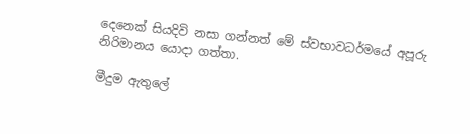දෙනෙක් සියදිවි නසා ගන්නත් මේ ස්වභාවධර්මයේ අපූරු නිරිමානය යොදා ගත්තා.

මීදුම ඇතුලේ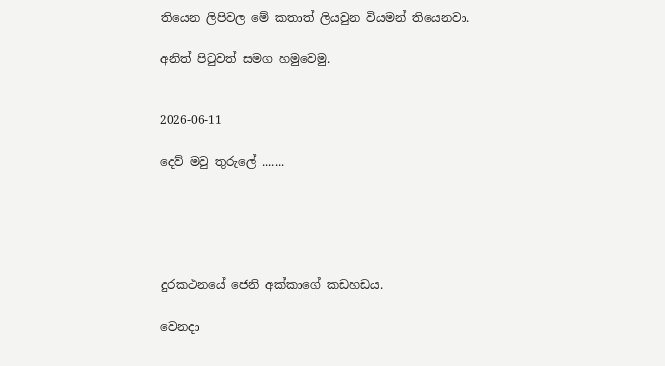තියෙන ලිපිවල මේ කතාත් ලියවුන වියමන් තියෙනවා.

අනිත් පිටුවත් සමග හමුවෙමු.


2026-06-11

දෙව් මවු තුරුලේ .......





දුරකථනයේ ජෙනි අක්කාගේ කඩහඩය.

වෙනදා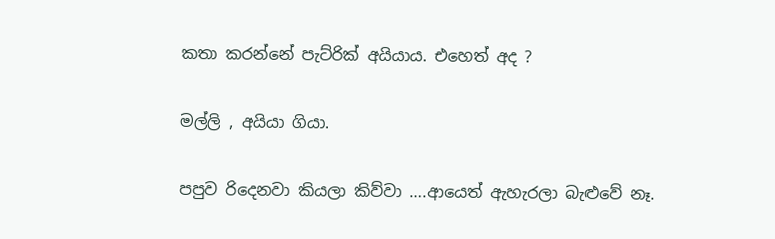කතා කරන්නේ පැට්රික් අයියාය. එහෙත් අද ?

මල්ලි , අයියා ගියා.

පපුව රිදෙනවා කියලා කිව්වා ….ආයෙත් ඇහැරලා බැළුවේ නෑ.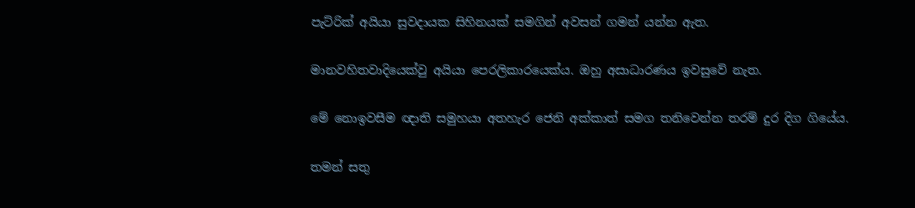පැට්රික් අයියා සුවදායක සිහිනයක් සමගින් අවසන් ගමන් යන්න ඇත.

මානවහිතවාදියෙක්වු අයියා පෙරලිකාරයෙක්ය. ඔහු අසාධාරණය ඉවසුවේ නැත.

මේ නොඉවසීම ඥාති සමුහයා අතහැර ජෙනි අක්කාත් සමග තනිවෙන්න තරම් දුර දිග ගියේය.

තමන් සතු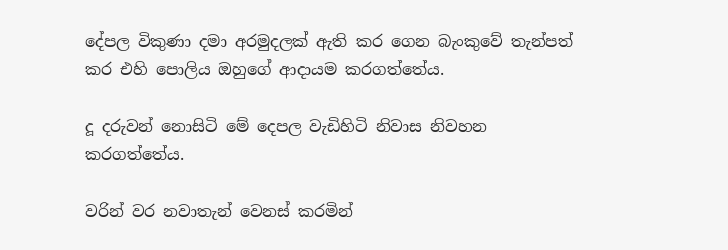දේපල විකුණා දමා අරමුදලක් ඇති කර ගෙන බැංකුවේ තැන්පත් කර එහි පොලිය ඔහුගේ ආදායම කරගත්තේය.

දූ දරුවන් නොසිටි මේ දෙපල වැඩිහිටි නිවාස නිවහන කරගත්තේය.

වරින් වර නවාතැන් වෙනස් කරමින්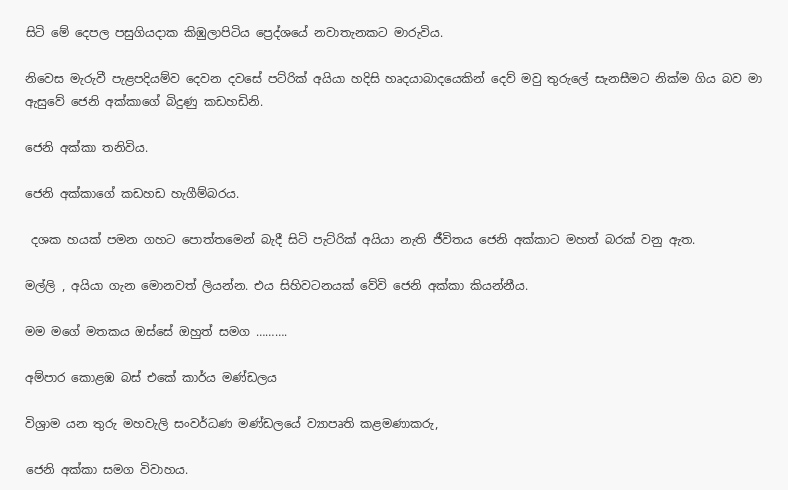සිටි මේ දෙපල පසුගියදාක කිඹුලාපිටිය ප්‍රෙද්ශයේ නවාතැනකට මාරුවිය.

නිවෙස මැරුවී පැළපදියම්ව දෙවන දවසේ පට්රික් අයියා හදිසි හෘදයාබාදයෙකින් දෙව් මවු තුරුලේ සැනසීමට නික්ම ගිය බව මා ඇසුවේ ජෙනි අක්කාගේ බිදුණු කඩහඩිනි.

ජෙනි අක්කා තනිවිය.

ජෙනි අක්කාගේ කඩහඩ හැගීම්බරය.

 දශක හයක් පමන ගහට පොත්තමෙන් බැදී සිටි පැට්රික් අයියා නැති ජීවිතය ජෙනි අක්කාට මහත් බරක් වනු ඇත.

මල්ලි , අයියා ගැන මොනවත් ලියන්න. එය සිහිවටනයක් වේවි ජෙනි අක්කා කියන්නීය.

මම මගේ මතකය ඔස්සේ ඔහුත් සමග ……….

අම්පාර කොළඹ බස් එකේ කාර්ය මණ්ඩලය

විශ්‍රාම යන තුරු මහවැලි සංවර්ධණ මණ්ඩලයේ ව්‍යාපෘති කළමණාකරු,

ජෙනි අක්කා සමග විවාහය.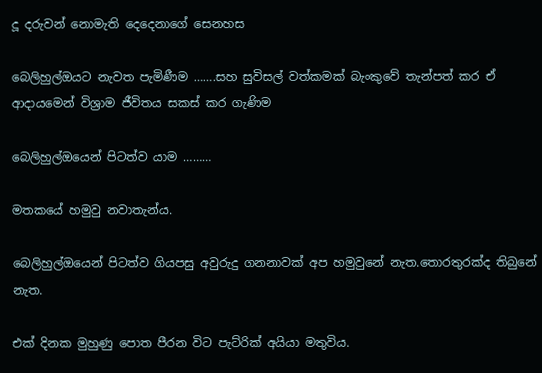දූ දරුවන් නොමැති දෙදෙනාගේ සෙනහස

බෙලිහුල්ඔයට නැවත පැමිණීම …….සහ සුවිසල් වත්කමක් බැංකුවේ තැන්පත් කර ඒ ආදායමෙන් විශ්‍රාම ජීවිතය සකස් කර ගැණිම

බෙලිහුල්ඔයෙන් පිටත්ව යාම ………

මතකයේ හමුවු නවාතැන්ය.

බෙලිහුල්ඔයෙන් පිටත්ව ගියපසු අවුරුදු ගනනාවක් අප හමුවුනේ නැත.තොරතුරක්ද තිබුනේ නැත.

එක් දිනක මුහුණු පොත පීරන විට පැට්රික් අයියා මතුවිය.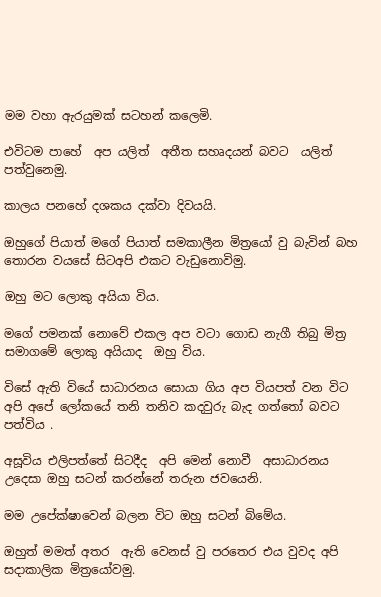මම වහා ඇරයුමක් සටහන් කලෙමි.

එවිටම පාහේ  අප යලිත්  අතීත සහෘදයන් බවට  යලිත් පත්වුනෙමු.

කාලය පනහේ දශකය දක්වා දිවයයි.

ඔහුගේ පියාත් මගේ පියාත් සමකාලීන මිත්‍රයෝ වු බැවින් බහ තොරන වයසේ සිටඅපි එකට වැඩුනොවිමු.

ඔහු මට ලොකු අයියා විය.

මගේ පමනක් නොවේ එකල අප වටා ගොඩ නැගී තිබු මිත්‍ර සමාගමේ ලොකු අයියාද  ඔහු විය.

විසේ ඇති වියේ සාධාරනය සොයා ගිය අප වියපත් වන විට අපි අපේ ලෝකයේ තනි තනිව කදවුරු බැද ගත්තෝ බවට පත්විය .

අසූවිය එලිපත්තේ සිටදීද  අපි මෙන් නොවී  අසාධාරනය උදෙසා ඔහු සටන් කරන්නේ තරුන ජවයෙනි.

මම උපේක්ෂාවෙන් බලන විට ඔහු සටන් බිමේය.

ඔහුත් මමත් අතර  ඇති වෙනස් වු පරතෙර එය වුවද අපි සදාකාලික මිත්‍රයෝවමු.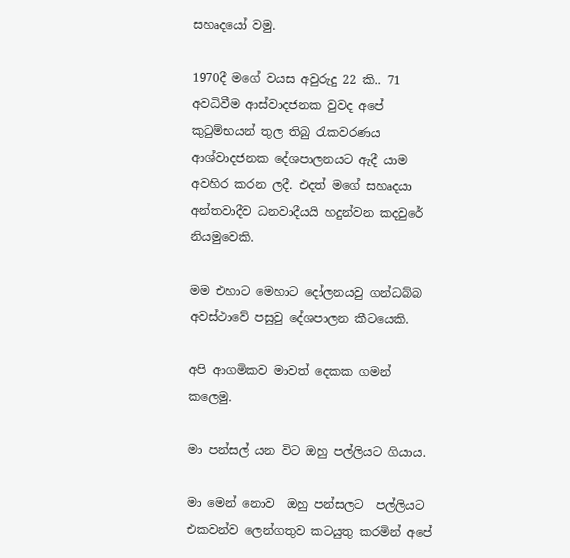සහෘදයෝ වමු.

1970දී මගේ වයස අවුරුදු 22 කි.. 71 අවධිවීම ආස්වාදජනක වුවද අපේ කුටුම්භයන් තුල තිබු රැකවරණය ආශ්වාදජනක දේශපාලනයට ඇදී යාම අවහිර කරන ලදී. එදත් මගේ සහෘදයා අන්තවාදීව ධනවාදීයයි හදුන්වන කදවුරේ නියමුවෙකි.

මම එහාට මෙහාට දෝලනයවු ගන්ධබ්බ අවස්ථාවේ පසුවු දේශපාලන කීටයෙකි.

අපි ආගමිකව මාවත් දෙකක ගමන් කලෙමු.

මා පන්සල් යන විට ඔහු පල්ලියට ගියාය.

මා මෙන් නොව  ඔහු පන්සලට  පල්ලියට එකවන්ව ලෙන්ගතුව කටයුතු කරමින් අපේ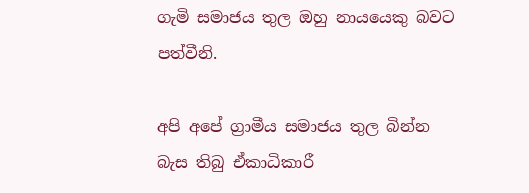ගැමි සමාජය තුල ඔහු නායයෙකු බවට පත්වීනි.

අපි අපේ ග්‍රාමීය සමාජය තුල බින්න බැස තිබු ඒකාධිකාරී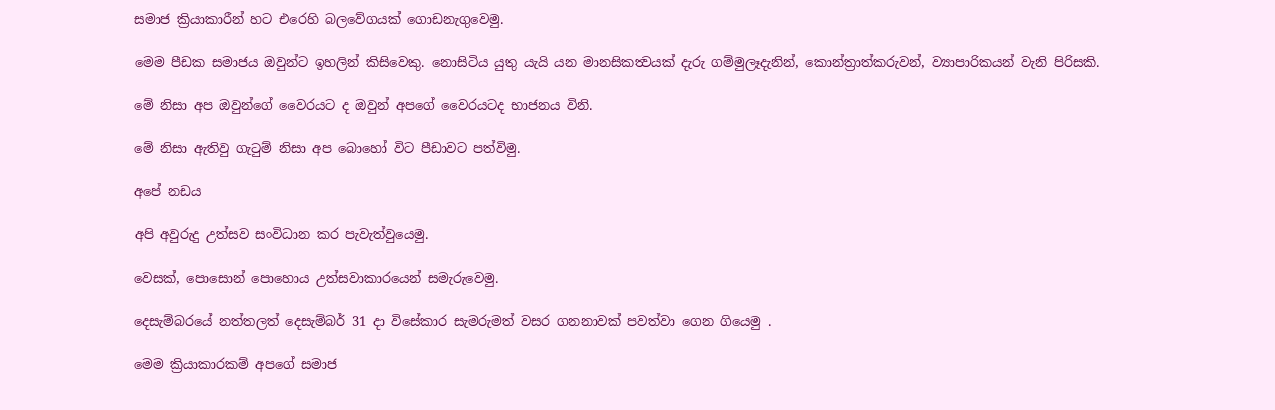සමාජ ක්‍රියාකාරීන් හට එරෙහි බලවේගයක් ගොඩනැගුවෙමු.

මෙම පීඩක සමාජය ඔවුන්ට ඉහලින් කිසිවෙකු. නොසිටිය යුතු යැයි යන මානසිකත්‍වයක් දැරු ගම්මුලෑදැනින්, කොන්ත්‍රාත්කරුවන්, ව්‍යාපාරිකයන් වැනි පිරිසකි.

මේ නිසා අප ඔවුන්ගේ වෛරයට ද ඔවුන් අපගේ වෛරයටද භාජනය විනි.

මේ නිසා ඇතිවු ගැටුම් නිසා අප බොහෝ විට පීඩාවට පත්විමු.

අපේ නඩය

අපි අවුරුදු උත්සව සංවිධාන කර පැවැත්වුයෙමු.

වෙසක්, පොසොන් පොහොය උත්සවාකාරයෙන් සමැරුවෙමු.

දෙසැම්බරයේ නත්තලත් දෙසැම්බර් 31 දා විසේකාර සැමරුමත් වසර ගනනාවක් පවත්වා ගෙන ගියෙමු .

මෙම ක්‍රියාකාරකම් අපගේ සමාජ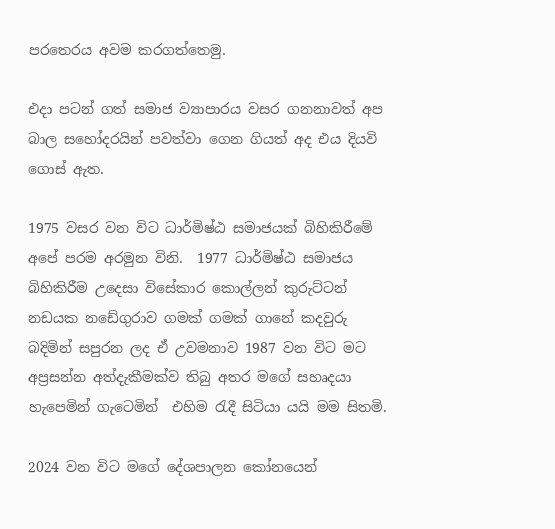පරතෙරය අවම කරගත්තෙමු.

එදා පටන් ගත් සමාජ ව්‍යාපාරය වසර ගනනාවත් අප බාල සහෝදරයින් පවත්වා ගෙන ගියත් අද එය දියවි ගොස් ඇත.

1975 වසර වන විට ධාර්මිෂ්ඨ සමාජයක් බිහිකිරීමේ අපේ පරම අරමුන විනි.  1977 ධාර්මිෂ්ඨ සමාජය බිහිකිරීම උදෙසා විසේකාර කොල්ලන් කුරුට්ටන් නඩයක නඩේගුරාව ගමක් ගමක් ගානේ කදවුරු බදිමින් සපුරන ලද ඒ උවමනාව 1987 වන විට මට අප්‍රසන්න අත්දැකීමක්ව තිබු අතර මගේ සහෘදයා හැපෙමින් ගැටෙමින්  එහිම රැදී සිටියා යයි මම සිතමි.

2024 වන විට මගේ දේශපාලන කෝනයෙන්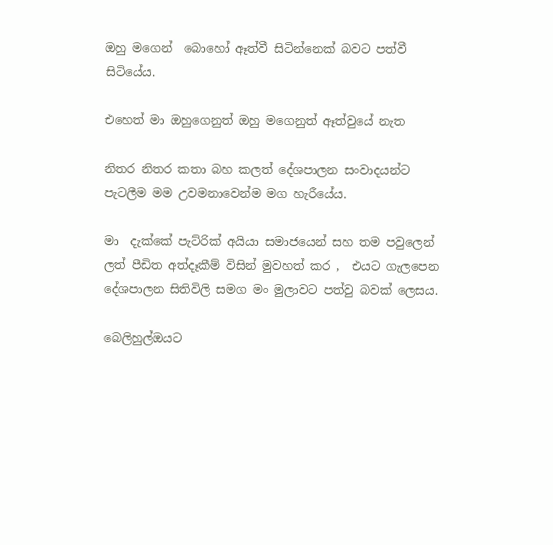ඔහු මගෙන්  බොහෝ ඈත්වී සිටින්නෙක් බවට පත්වී සිටියේය.

එහෙත් මා ඔහුගෙනුත් ඔහු මගෙනුත් ඈත්වුයේ නැත

නිතර නිතර කතා බහ කලත් දේශපාලන සංවාදයන්ට පැටලීම මම උවමනාවෙන්ම මග හැරීයේය.

මා  දැක්කේ පැට්රික් අයියා සමාජයෙන් සහ තම පවුලෙන් ලත් පීඩිත අත්දෑකීම් විසින් මුවහත් කර ,  එයට ගැලපෙන දේශපාලන සිතිවිලි සමග මං මුලාවට පත්වු බවක් ලෙසය.

බෙලිහුල්ඔයට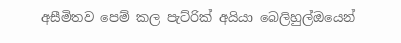අසීමිතව පෙම් කල පැට්රික් අයියා බෙලිහුල්ඔයෙන්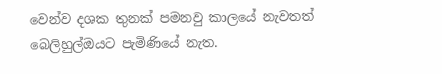වෙන්ව දශක තුනක් පමනවු කාලයේ නැවතත් බෙලිහුල්ඔයට පැමිණියේ නැත.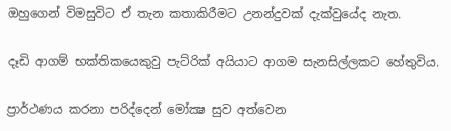ඔහුගෙන් විමසුවිට ඒ තැන කතාකිරීමට උනන්දුවක් දැක්වුයේද නැත.

දෑඩි ආගම් භක්තිකයෙකුවු පැට්රික් අයියාට ආගම සැනසිල්ලකට හේතුවිය.

ප්‍රාර්ථණය කරනා පරිද්දෙන් මෝක්‍ෂ සුව අත්වෙන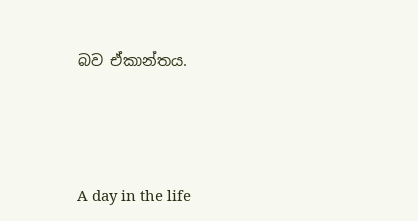බව ඒකාන්තය.




A day in the life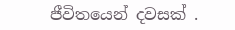ජීවිතයෙන් දවසක් .